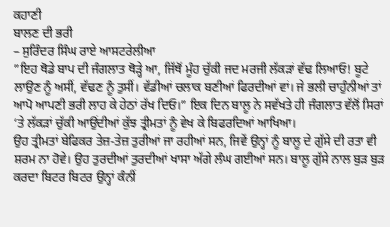ਕਹਾਣੀ
ਬਾਲਣ ਦੀ ਭਰੀ
– ਸੁਰਿੰਦਰ ਸਿੰਘ ਰਾਏ ਆਸਟਰੇਲੀਆ
”ਇਹ ਥੋਡੇ ਬਾਪ ਦੀ ਜੰਗਲਾਤ ਥੋੜ੍ਹੇ ਆ, ਜਿੱਥੋਂ ਮੂੰਹ ਚੁੱਕੀ ਜਦ ਮਰਜੀ ਲੱਕੜਾਂ ਵੱਢ ਲਿਆਓ! ਬੂਟੇ ਲਾਉਣ ਨੂੰ ਅਸੀਂ, ਵੱਢਣ ਨੂੰ ਤੁਸੀਂ। ਵੱਡੀਆਂ ਚਲਾਕ ਬਣੀਆਂ ਫਿਰਦੀਆਂ ਵਾਂ। ਜੇ ਭਲੀ ਚਾਹੁੰਨੀਆਂ ਤਾਂ ਆਪੋ ਆਪਣੀ ਭਰੀ ਲਾਹ ਕੇ ਹੇਠਾਂ ਰੱਖ ਦਿਓ।” ਇਕ ਦਿਨ ਬਾਲੂ ਨੇ ਸਵੱਖਤੇ ਹੀ ਜੰਗਲਾਤ ਵੱਲੋਂ ਸਿਰਾਂ ‘ਤੇ ਲੱਕੜਾਂ ਚੁੱਕੀ ਆਉਂਦੀਆਂ ਕੁੱਝ ਤ੍ਰੀਮਤਾਂ ਨੂੰ ਵੇਖ ਕੇ ਬਿਫਰਦਿਆਂ ਆਖਿਆ।
ਉਹ ਤ੍ਰੀਮਤਾਂ ਬੇਫਿਕਰ ਤੇਜ਼-ਤੇਜ਼ ਤੁਰੀਆਂ ਜਾ ਰਹੀਆਂ ਸਨ, ਜਿਵੇਂ ਉਨ੍ਹਾਂ ਨੂੰ ਬਾਲੂ ਦੇ ਗੁੱਸੇ ਦੀ ਰਤਾ ਵੀ ਸ਼ਰਮ ਨਾ ਹੋਵੇ। ਉਹ ਤੁਰਦੀਆਂ ਤੁਰਦੀਆਂ ਖਾਸਾ ਅੱਗੇ ਲੰਘ ਗਈਆਂ ਸਨ। ਬਾਲੂ ਗੁੱਸੇ ਨਾਲ ਬੁੜ ਬੁੜ ਕਰਦਾ ਬਿਟਰ ਬਿਟਰ ਉਨ੍ਹਾਂ ਕੰਨੀਂ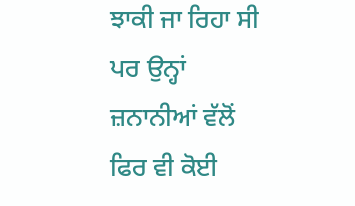ਝਾਕੀ ਜਾ ਰਿਹਾ ਸੀ ਪਰ ਉਨ੍ਹਾਂ ਜ਼ਨਾਨੀਆਂ ਵੱਲੋਂ ਫਿਰ ਵੀ ਕੋਈ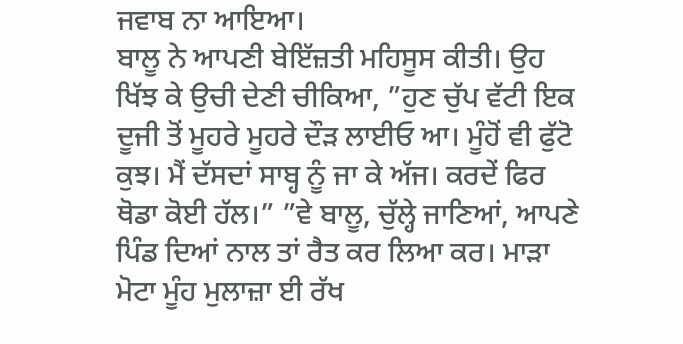ਜਵਾਬ ਨਾ ਆਇਆ।
ਬਾਲੂ ਨੇ ਆਪਣੀ ਬੇਇੱਜ਼ਤੀ ਮਹਿਸੂਸ ਕੀਤੀ। ਉਹ ਖਿੱਝ ਕੇ ਉਚੀ ਦੇਣੀ ਚੀਕਿਆ, ”ਹੁਣ ਚੁੱਪ ਵੱਟੀ ਇਕ ਦੂਜੀ ਤੋਂ ਮੂਹਰੇ ਮੂਹਰੇ ਦੌੜ ਲਾਈਓ ਆ। ਮੂੰਹੋਂ ਵੀ ਫੁੱਟੋ ਕੁਝ। ਮੈਂ ਦੱਸਦਾਂ ਸਾਬ੍ਹ ਨੂੰ ਜਾ ਕੇ ਅੱਜ। ਕਰਦੇਂ ਫਿਰ ਥੋਡਾ ਕੋਈ ਹੱਲ।” ”ਵੇ ਬਾਲੂ, ਚੁੱਲ੍ਹੇ ਜਾਣਿਆਂ, ਆਪਣੇ ਪਿੰਡ ਦਿਆਂ ਨਾਲ ਤਾਂ ਰੈਤ ਕਰ ਲਿਆ ਕਰ। ਮਾੜਾ ਮੋਟਾ ਮੂੰਹ ਮੁਲਾਜ਼ਾ ਈ ਰੱਖ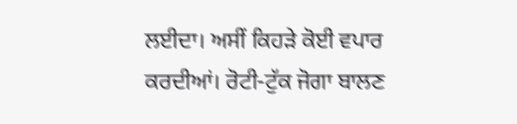ਲਈਦਾ। ਅਸੀਂ ਕਿਹੜੇ ਕੋਈ ਵਪਾਰ ਕਰਦੀਆਂ। ਰੋਟੀ-ਟੁੱਕ ਜੋਗਾ ਬਾਲਣ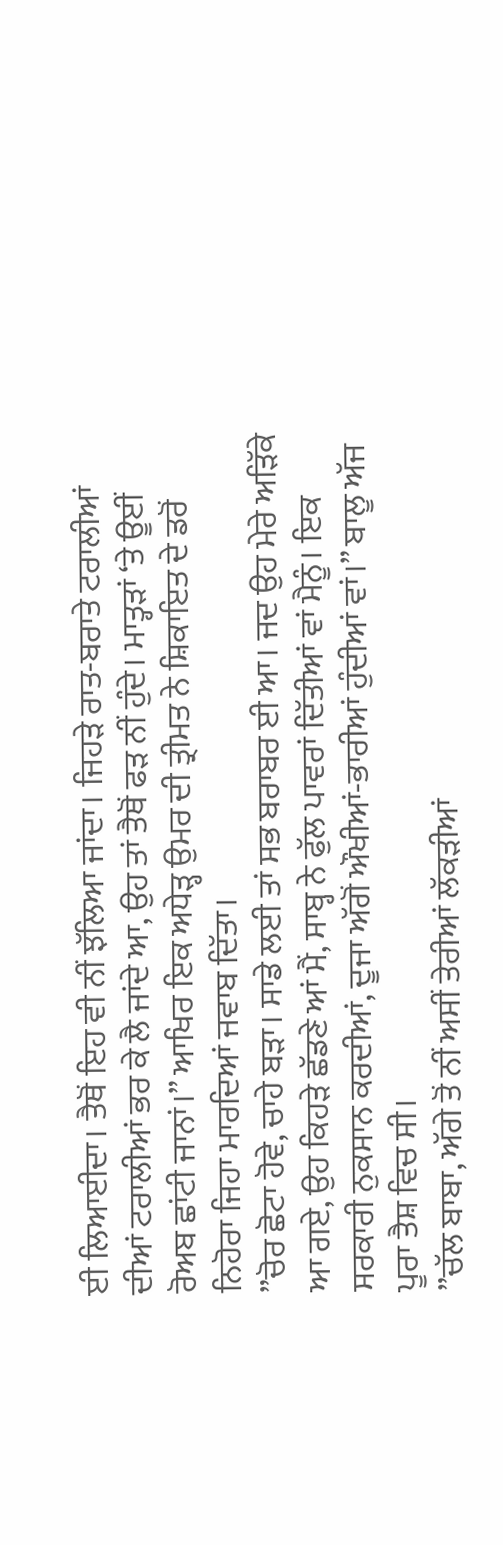ਈ ਲਿਆਈਦਾ। ਤੈਥੋਂ ਇਹ ਵੀ ਨੀਂ ਝੱਲਿਆ ਜਾਂਦਾ। ਜਿਹੜੇ ਰਾਤ-ਬਰਾਤੇ ਟਰਾਲੀਆਂ ਦੀਆਂ ਟਰਾਲੀਆਂ ਭਰ ਕੇ ਲੈ ਜਾਂਦੇ ਆ, ਉਹ ਤਾਂ ਤੈਥੋਂ ਫੜ ਨੀਂ ਹੁੰਦੇ। ਮਾਤ੍ਹੜਾਂ ‘ਤੇ ਊਈਂ ਰੋਅਬ ਛਾਂਟੀ ਜਾਨਾਂ।” ਆਖਿਰ ਇਕ ਅਧੇੜ੍ਹ ਉਮਰ ਦੀ ਤ੍ਰੀਮਤ ਨੇ ਸ਼ਿਕਾਇਤ ਦੇ ਡਰੋਂ ਨਿਹੋਰਾ ਜਿਹਾ ਮਾਰਦਿਆਂ ਜਵਾਬ ਦਿੱਤਾ।
”ਚੋਰ ਛੋਟਾ ਹੋਵੇ, ਚਾਹੇ ਬੜਾ। ਸਾਡੇ ਲਈ ਤਾਂ ਸਭ ਬਰਾਬਰ ਈ ਆ। ਜਦ ਉਹ ਮੇਰੇ ਅੜਿੱਕੇ ਆ ਗਏ, ਉਹ ਕਿਹੜੇ ਛੱਡਣੇ ਆਂ ਮੈਂ, ਸਾਬ੍ਹ ਨੇ ਫੁੱਲ ਪਾਵਰਾਂ ਦਿੱਤੀਆਂ ਵਾਂ ਮੈਨੂੰ। ਇਕ ਸਰਕਾਰੀ ਨੁਕਸਾਨ ਕਰਦੀਆਂ, ਦੂਜਾ ਅੱਗੋਂ ਔਖੀਆਂ-ਭਾਰੀਆਂ ਹੁੰਦੀਆਂ ਵਾਂ।” ਬਾਲੂ ਅੱਜ ਪੂਰਾ ਤੈਸ਼ ਵਿਚ ਸੀ।
”ਚੱਲ ਬਾਬਾ, ਅੱਗੇ ਤੋਂ ਨੀਂ ਅਸੀਂ ਤੇਰੀਆਂ ਲੱਕੜੀਆਂ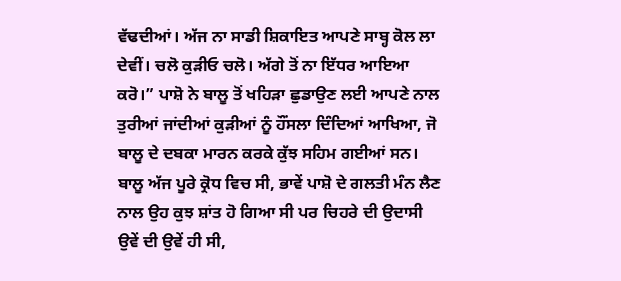ਵੱਢਦੀਆਂ। ਅੱਜ ਨਾ ਸਾਡੀ ਸ਼ਿਕਾਇਤ ਆਪਣੇ ਸਾਬ੍ਹ ਕੋਲ ਲਾ ਦੇਵੀਂ। ਚਲੋ ਕੁੜੀਓ ਚਲੋ। ਅੱਗੇ ਤੋਂ ਨਾ ਇੱਧਰ ਆਇਆ ਕਰੋ।” ਪਾਸ਼ੋ ਨੇ ਬਾਲੂ ਤੋਂ ਖਹਿੜਾ ਛੁਡਾਉਣ ਲਈ ਆਪਣੇ ਨਾਲ ਤੁਰੀਆਂ ਜਾਂਦੀਆਂ ਕੁੜੀਆਂ ਨੂੰ ਹੌਂਸਲਾ ਦਿੰਦਿਆਂ ਆਖਿਆ, ਜੋ ਬਾਲੂ ਦੇ ਦਬਕਾ ਮਾਰਨ ਕਰਕੇ ਕੁੱਝ ਸਹਿਮ ਗਈਆਂ ਸਨ।
ਬਾਲੂ ਅੱਜ ਪੂਰੇ ਕ੍ਰੋਧ ਵਿਚ ਸੀ, ਭਾਵੇਂ ਪਾਸ਼ੋ ਦੇ ਗਲਤੀ ਮੰਨ ਲੈਣ ਨਾਲ ਉਹ ਕੁਝ ਸ਼ਾਂਤ ਹੋ ਗਿਆ ਸੀ ਪਰ ਚਿਹਰੇ ਦੀ ਉਦਾਸੀ ਉਵੇਂ ਦੀ ਉਵੇਂ ਹੀ ਸੀ,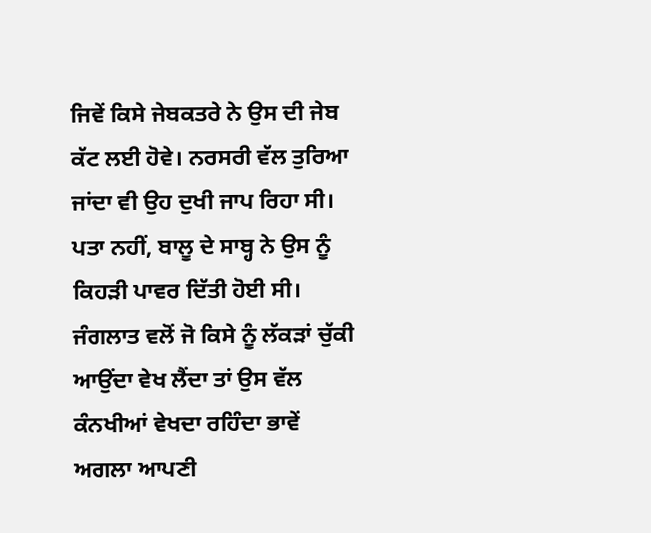ਜਿਵੇਂ ਕਿਸੇ ਜੇਬਕਤਰੇ ਨੇ ਉਸ ਦੀ ਜੇਬ ਕੱਟ ਲਈ ਹੋਵੇ। ਨਰਸਰੀ ਵੱਲ ਤੁਰਿਆ ਜਾਂਦਾ ਵੀ ਉਹ ਦੁਖੀ ਜਾਪ ਰਿਹਾ ਸੀ। ਪਤਾ ਨਹੀਂ, ਬਾਲੂ ਦੇ ਸਾਬ੍ਹ ਨੇ ਉਸ ਨੂੰ ਕਿਹੜੀ ਪਾਵਰ ਦਿੱਤੀ ਹੋਈ ਸੀ। ਜੰਗਲਾਤ ਵਲੋਂ ਜੋ ਕਿਸੇ ਨੂੰ ਲੱਕੜਾਂ ਚੁੱਕੀ ਆਉਂਦਾ ਵੇਖ ਲੈਂਦਾ ਤਾਂ ਉਸ ਵੱਲ ਕੰਨਖੀਆਂ ਵੇਖਦਾ ਰਹਿੰਦਾ ਭਾਵੇਂ ਅਗਲਾ ਆਪਣੀ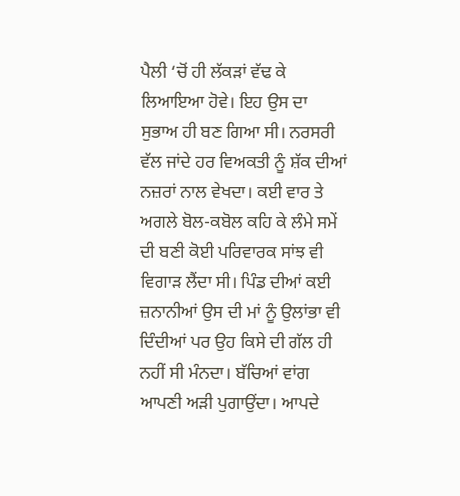ਪੈਲੀ ‘ਚੋਂ ਹੀ ਲੱਕੜਾਂ ਵੱਢ ਕੇ ਲਿਆਇਆ ਹੋਵੇ। ਇਹ ਉਸ ਦਾ ਸੁਭਾਅ ਹੀ ਬਣ ਗਿਆ ਸੀ। ਨਰਸਰੀ ਵੱਲ ਜਾਂਦੇ ਹਰ ਵਿਅਕਤੀ ਨੂੰ ਸ਼ੱਕ ਦੀਆਂ ਨਜ਼ਰਾਂ ਨਾਲ ਵੇਖਦਾ। ਕਈ ਵਾਰ ਤੇ ਅਗਲੇ ਬੋਲ-ਕਬੋਲ ਕਹਿ ਕੇ ਲੰਮੇ ਸਮੇਂ ਦੀ ਬਣੀ ਕੋਈ ਪਰਿਵਾਰਕ ਸਾਂਝ ਵੀ ਵਿਗਾੜ ਲੈਂਦਾ ਸੀ। ਪਿੰਡ ਦੀਆਂ ਕਈ ਜ਼ਨਾਨੀਆਂ ਉਸ ਦੀ ਮਾਂ ਨੂੰ ਉਲਾਂਭਾ ਵੀ ਦਿੰਦੀਆਂ ਪਰ ਉਹ ਕਿਸੇ ਦੀ ਗੱਲ ਹੀ ਨਹੀਂ ਸੀ ਮੰਨਦਾ। ਬੱਚਿਆਂ ਵਾਂਗ ਆਪਣੀ ਅੜੀ ਪੁਗਾਉਂਦਾ। ਆਪਦੇ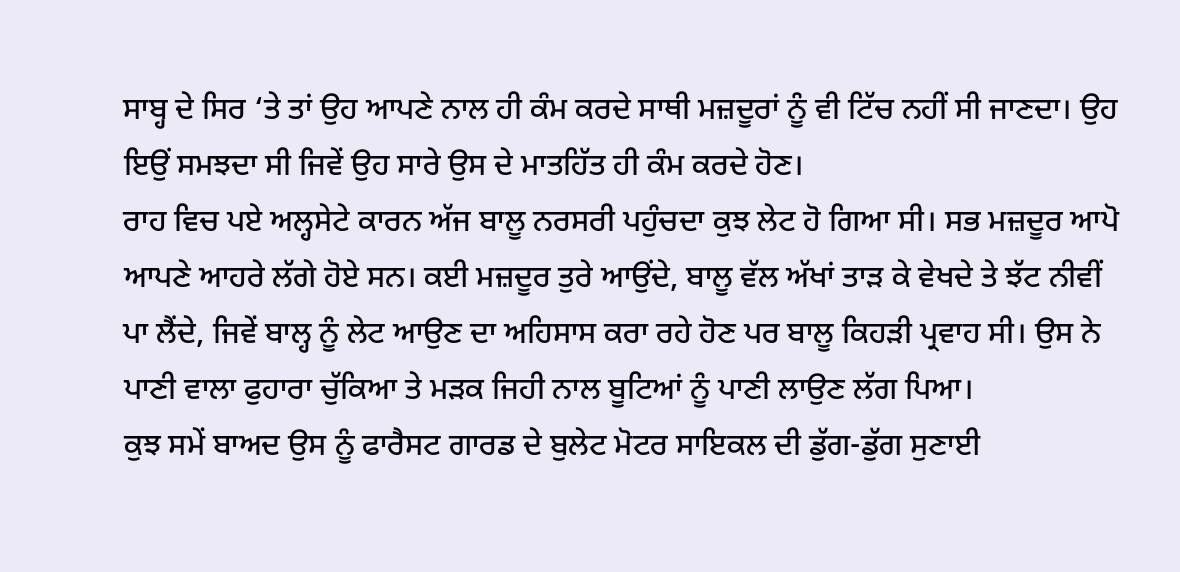ਸਾਬ੍ਹ ਦੇ ਸਿਰ ‘ਤੇ ਤਾਂ ਉਹ ਆਪਣੇ ਨਾਲ ਹੀ ਕੰਮ ਕਰਦੇ ਸਾਥੀ ਮਜ਼ਦੂਰਾਂ ਨੂੰ ਵੀ ਟਿੱਚ ਨਹੀਂ ਸੀ ਜਾਣਦਾ। ਉਹ ਇਉਂ ਸਮਝਦਾ ਸੀ ਜਿਵੇਂ ਉਹ ਸਾਰੇ ਉਸ ਦੇ ਮਾਤਹਿੱਤ ਹੀ ਕੰਮ ਕਰਦੇ ਹੋਣ।
ਰਾਹ ਵਿਚ ਪਏ ਅਲ੍ਹਸੇਟੇ ਕਾਰਨ ਅੱਜ ਬਾਲੂ ਨਰਸਰੀ ਪਹੁੰਚਦਾ ਕੁਝ ਲੇਟ ਹੋ ਗਿਆ ਸੀ। ਸਭ ਮਜ਼ਦੂਰ ਆਪੋ ਆਪਣੇ ਆਹਰੇ ਲੱਗੇ ਹੋਏ ਸਨ। ਕਈ ਮਜ਼ਦੂਰ ਤੁਰੇ ਆਉਂਦੇ, ਬਾਲੂ ਵੱਲ ਅੱਖਾਂ ਤਾੜ ਕੇ ਵੇਖਦੇ ਤੇ ਝੱਟ ਨੀਵੀਂ ਪਾ ਲੈਂਦੇ, ਜਿਵੇਂ ਬਾਲ੍ਹ ਨੂੰ ਲੇਟ ਆਉਣ ਦਾ ਅਹਿਸਾਸ ਕਰਾ ਰਹੇ ਹੋਣ ਪਰ ਬਾਲੂ ਕਿਹੜੀ ਪ੍ਰਵਾਹ ਸੀ। ਉਸ ਨੇ ਪਾਣੀ ਵਾਲਾ ਫੁਹਾਰਾ ਚੁੱਕਿਆ ਤੇ ਮੜਕ ਜਿਹੀ ਨਾਲ ਬੂਟਿਆਂ ਨੂੰ ਪਾਣੀ ਲਾਉਣ ਲੱਗ ਪਿਆ।
ਕੁਝ ਸਮੇਂ ਬਾਅਦ ਉਸ ਨੂੰ ਫਾਰੈਸਟ ਗਾਰਡ ਦੇ ਬੁਲੇਟ ਮੋਟਰ ਸਾਇਕਲ ਦੀ ਡੁੱਗ-ਡੁੱਗ ਸੁਣਾਈ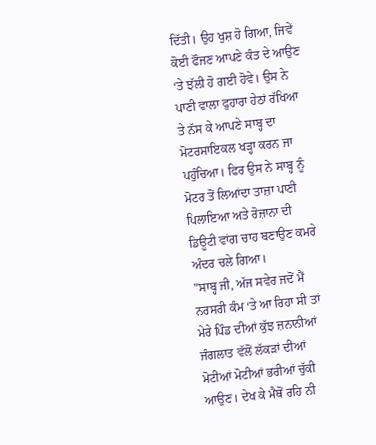ਦਿੱਤੀ। ਉਹ ਖੁਸ਼ ਹੋ ਗਿਆ, ਜਿਵੇਂ ਕੋਈ ਫੌਜਣ ਆਪਣੇ ਕੰਤ ਦੇ ਆਉਣ ‘ਤੇ ਝੱਲੀ ਹੋ ਗਈ ਹੋਵੇ। ਉਸ ਨੇ ਪਾਣੀ ਵਾਲਾ ਫੁਹਾਰਾ ਹੇਠਾਂ ਰੱਖਿਆ ਤੇ ਨੱਸ ਕੇ ਆਪਣੇ ਸਾਬ੍ਹ ਦਾ ਮੋਟਰਸਾਇਕਲ ਖੜ੍ਹਾ ਕਰਨ ਜਾ ਪਹੁੰਚਿਆ। ਫਿਰ ਉਸ ਨੇ ਸਾਬ੍ਹ ਨੂੰ ਮੋਟਰ ਤੋਂ ਲਿਆਂਦਾ ਤਾਜ਼ਾ ਪਾਣੀ ਪਿਲਾਇਆ ਅਤੇ ਰੋਜ਼ਾਨਾ ਦੀ ਡਿਊਟੀ ਵਾਂਗ ਚਾਹ ਬਣਾਉਣ ਕਮਰੇ ਅੰਦਰ ਚਲੇ ਗਿਆ।
”ਸਾਬ੍ਹ ਜੀ, ਅੱਜ ਸਵੇਰ ਜਦੋਂ ਮੈਂ ਨਰਸਰੀ ਕੰਮ ‘ਤੇ ਆ ਰਿਹਾ ਸੀ ਤਾਂ ਮੇਰੇ ਪਿੰਡ ਦੀਆਂ ਕੁੱਝ ਜ਼ਨਾਨੀਆਂ ਜੰਗਲਾਤ ਵੱਲੋਂ ਲੱਕੜਾਂ ਦੀਆਂ ਮੋਟੀਆਂ ਮੋਟੀਆਂ ਭਰੀਆਂ ਚੁੱਕੀ ਆਉਣ। ਦੇਖ ਕੇ ਮੈਥੋਂ ਰਹਿ ਨੀ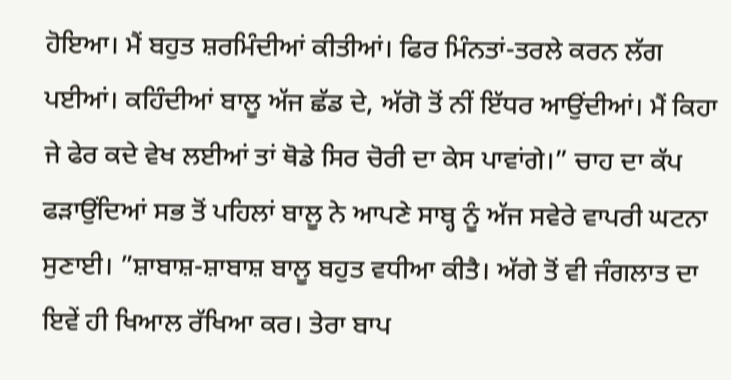ਹੋਇਆ। ਮੈਂ ਬਹੁਤ ਸ਼ਰਮਿੰਦੀਆਂ ਕੀਤੀਆਂ। ਫਿਰ ਮਿੰਨਤਾਂ-ਤਰਲੇ ਕਰਨ ਲੱਗ ਪਈਆਂ। ਕਹਿੰਦੀਆਂ ਬਾਲੂ ਅੱਜ ਛੱਡ ਦੇ, ਅੱਗੋ ਤੋਂ ਨੀਂ ਇੱਧਰ ਆਉਂਦੀਆਂ। ਮੈਂ ਕਿਹਾ ਜੇ ਫੇਰ ਕਦੇ ਵੇਖ ਲਈਆਂ ਤਾਂ ਥੋਡੇ ਸਿਰ ਚੋਰੀ ਦਾ ਕੇਸ ਪਾਵਾਂਗੇ।” ਚਾਹ ਦਾ ਕੱਪ ਫੜਾਉਂਦਿਆਂ ਸਭ ਤੋਂ ਪਹਿਲਾਂ ਬਾਲੂ ਨੇ ਆਪਣੇ ਸਾਬ੍ਹ ਨੂੰ ਅੱਜ ਸਵੇਰੇ ਵਾਪਰੀ ਘਟਨਾ ਸੁਣਾਈ। ”ਸ਼ਾਬਾਸ਼-ਸ਼ਾਬਾਸ਼ ਬਾਲੂ ਬਹੁਤ ਵਧੀਆ ਕੀਤੈ। ਅੱਗੇ ਤੋਂ ਵੀ ਜੰਗਲਾਤ ਦਾ ਇਵੇਂ ਹੀ ਖਿਆਲ ਰੱਖਿਆ ਕਰ। ਤੇਰਾ ਬਾਪ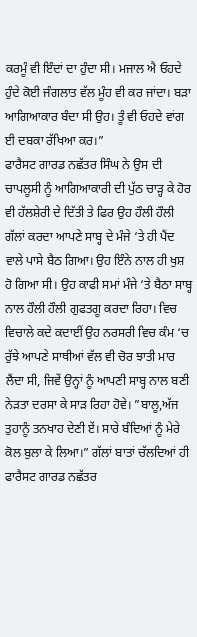ਕਰਮੂੰ ਵੀ ਇੰਦਾਂ ਦਾ ਹੁੰਦਾ ਸੀ। ਮਜਾਲ ਐ ਓਹਦੇ ਹੁੰਦੇ ਕੋਈ ਜੰਗਲਾਤ ਵੱਲ ਮੂੰਹ ਵੀ ਕਰ ਜਾਂਦਾ। ਬੜਾ ਆਗਿਆਕਾਰ ਬੰਦਾ ਸੀ ਉਹ। ਤੂੰ ਵੀ ਓਹਦੇ ਵਾਂਗ ਈ ਦਬਕਾ ਰੱਖਿਆ ਕਰ।”
ਫਾਰੈਸਟ ਗਾਰਡ ਨਛੱਤਰ ਸਿੰਘ ਨੇ ਉਸ ਦੀ ਚਾਪਲੂਸੀ ਨੂੰ ਆਗਿਆਕਾਰੀ ਦੀ ਪੁੱਠ ਚਾੜ੍ਹ ਕੇ ਹੋਰ ਵੀ ਹੱਲਸ਼ੇਰੀ ਦੇ ਦਿੱਤੀ ਤੇ ਫਿਰ ਉਹ ਹੌਲੀ ਹੌਲੀ ਗੱਲਾਂ ਕਰਦਾ ਆਪਣੇ ਸਾਬ੍ਹ ਦੇ ਮੰਜੇ ‘ਤੇ ਹੀ ਪੈਂਦ ਵਾਲੇ ਪਾਸੇ ਬੈਠ ਗਿਆ। ਉਹ ਇੰਨੇ ਨਾਲ ਹੀ ਖੁਸ਼ ਹੋ ਗਿਆ ਸੀ। ਉਹ ਕਾਫੀ ਸਮਾਂ ਮੰਜੇ ‘ਤੇ ਬੈਠਾ ਸਾਬ੍ਹ ਨਾਲ ਹੌਲੀ ਹੌਲੀ ਗੁਫਤਗੂ ਕਰਦਾ ਰਿਹਾ। ਵਿਚ ਵਿਚਾਲੇ ਕਦੇ ਕਦਾਈਂ ਉਹ ਨਰਸਰੀ ਵਿਚ ਕੰਮ ‘ਚ ਰੁੱਝੇ ਆਪਣੇ ਸਾਥੀਆਂ ਵੱਲ ਵੀ ਚੋਰ ਝਾਤੀ ਮਾਰ ਲੈਂਦਾ ਸੀ, ਜਿਵੇਂ ਉਨ੍ਹਾਂ ਨੂੰ ਆਪਣੀ ਸਾਬ੍ਹ ਨਾਲ ਬਣੀ ਨੇੜਤਾ ਦਰਸਾ ਕੇ ਸਾੜ ਰਿਹਾ ਹੋਵੇ। ”ਬਾਲੂ,ਅੱਜ ਤੁਹਾਨੂੰ ਤਨਖਾਹ ਦੇਣੀ ਏਂ। ਸਾਰੇ ਬੰਦਿਆਂ ਨੂੰ ਮੇਰੇ ਕੋਲ ਬੁਲਾ ਕੇ ਲਿਆ।” ਗੱਲਾਂ ਬਾਤਾਂ ਚੱਲਦਿਆਂ ਹੀ ਫਾਰੈਸਟ ਗਾਰਡ ਨਛੱਤਰ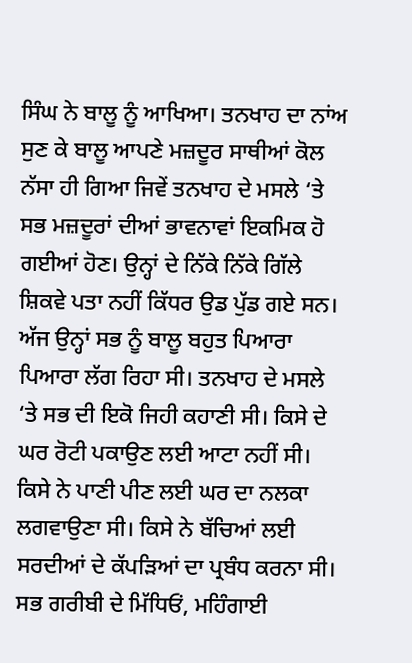ਸਿੰਘ ਨੇ ਬਾਲੂ ਨੂੰ ਆਖਿਆ। ਤਨਖਾਹ ਦਾ ਨਾਂਅ ਸੁਣ ਕੇ ਬਾਲੂ ਆਪਣੇ ਮਜ਼ਦੂਰ ਸਾਥੀਆਂ ਕੋਲ ਨੱਸਾ ਹੀ ਗਿਆ ਜਿਵੇਂ ਤਨਖਾਹ ਦੇ ਮਸਲੇ ‘ਤੇ ਸਭ ਮਜ਼ਦੂਰਾਂ ਦੀਆਂ ਭਾਵਨਾਵਾਂ ਇਕਮਿਕ ਹੋ ਗਈਆਂ ਹੋਣ। ਉਨ੍ਹਾਂ ਦੇ ਨਿੱਕੇ ਨਿੱਕੇ ਗਿੱਲੇ ਸ਼ਿਕਵੇ ਪਤਾ ਨਹੀਂ ਕਿੱਧਰ ਉਡ ਪੁੱਡ ਗਏ ਸਨ। ਅੱਜ ਉਨ੍ਹਾਂ ਸਭ ਨੂੰ ਬਾਲੂ ਬਹੁਤ ਪਿਆਰਾ ਪਿਆਰਾ ਲੱਗ ਰਿਹਾ ਸੀ। ਤਨਖਾਹ ਦੇ ਮਸਲੇ ‘ਤੇ ਸਭ ਦੀ ਇਕੋ ਜਿਹੀ ਕਹਾਣੀ ਸੀ। ਕਿਸੇ ਦੇ ਘਰ ਰੋਟੀ ਪਕਾਉਣ ਲਈ ਆਟਾ ਨਹੀਂ ਸੀ। ਕਿਸੇ ਨੇ ਪਾਣੀ ਪੀਣ ਲਈ ਘਰ ਦਾ ਨਲਕਾ ਲਗਵਾਉਣਾ ਸੀ। ਕਿਸੇ ਨੇ ਬੱਚਿਆਂ ਲਈ ਸਰਦੀਆਂ ਦੇ ਕੱਪੜਿਆਂ ਦਾ ਪ੍ਰਬੰਧ ਕਰਨਾ ਸੀ। ਸਭ ਗਰੀਬੀ ਦੇ ਮਿੱਧਿਓਂ, ਮਹਿੰਗਾਈ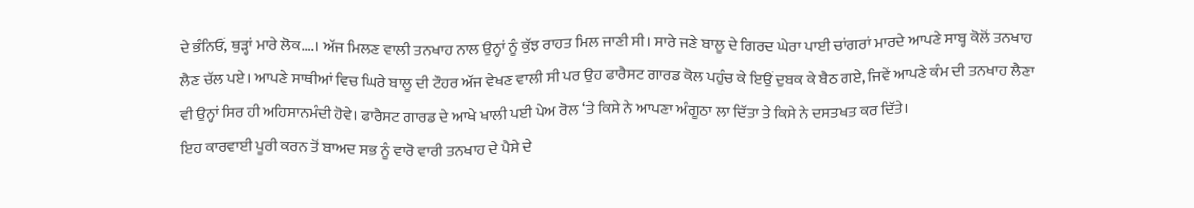ਦੇ ਭੰਨਿਓਂ, ਥੁੜ੍ਹਾਂ ਮਾਰੇ ਲੋਕ….। ਅੱਜ ਮਿਲਣ ਵਾਲੀ ਤਨਖਾਹ ਨਾਲ ਉਨ੍ਹਾਂ ਨੂੰ ਕੁੱਝ ਰਾਹਤ ਮਿਲ ਜਾਣੀ ਸੀ। ਸਾਰੇ ਜਣੇ ਬਾਲੂ ਦੇ ਗਿਰਦ ਘੇਰਾ ਪਾਈ ਚਾਂਗਰਾਂ ਮਾਰਦੇ ਆਪਣੇ ਸਾਬ੍ਹ ਕੋਲੋਂ ਤਨਖਾਹ ਲੈਣ ਚੱਲ ਪਏ। ਆਪਣੇ ਸਾਥੀਆਂ ਵਿਚ ਘਿਰੇ ਬਾਲੂ ਦੀ ਟੌਹਰ ਅੱਜ ਵੇਖਣ ਵਾਲੀ ਸੀ ਪਰ ਉਹ ਫਾਰੈਸਟ ਗਾਰਡ ਕੋਲ ਪਹੁੰਚ ਕੇ ਇਉਂ ਦੁਬਕ ਕੇ ਬੈਠ ਗਏ, ਜਿਵੇਂ ਆਪਣੇ ਕੰਮ ਦੀ ਤਨਖਾਹ ਲੈਣਾ ਵੀ ਉਨ੍ਹਾਂ ਸਿਰ ਹੀ ਅਹਿਸਾਨਮੰਦੀ ਹੋਵੇ। ਫਾਰੈਸਟ ਗਾਰਡ ਦੇ ਆਖੇ ਖਾਲੀ ਪਈ ਪੇਅ ਰੋਲ ‘ਤੇ ਕਿਸੇ ਨੇ ਆਪਣਾ ਅੰਗੂਠਾ ਲਾ ਦਿੱਤਾ ਤੇ ਕਿਸੇ ਨੇ ਦਸਤਖਤ ਕਰ ਦਿੱਤੇ।
ਇਹ ਕਾਰਵਾਈ ਪੂਰੀ ਕਰਨ ਤੋਂ ਬਾਅਦ ਸਭ ਨੂੰ ਵਾਰੋ ਵਾਰੀ ਤਨਖਾਹ ਦੇ ਪੈਸੇ ਦੇ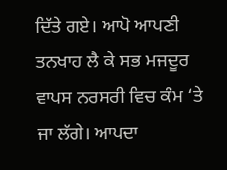ਦਿੱਤੇ ਗਏ। ਆਪੋ ਆਪਣੀ ਤਨਖਾਹ ਲੈ ਕੇ ਸਭ ਮਜਦੂਰ ਵਾਪਸ ਨਰਸਰੀ ਵਿਚ ਕੰਮ ‘ਤੇ ਜਾ ਲੱਗੇ। ਆਪਦਾ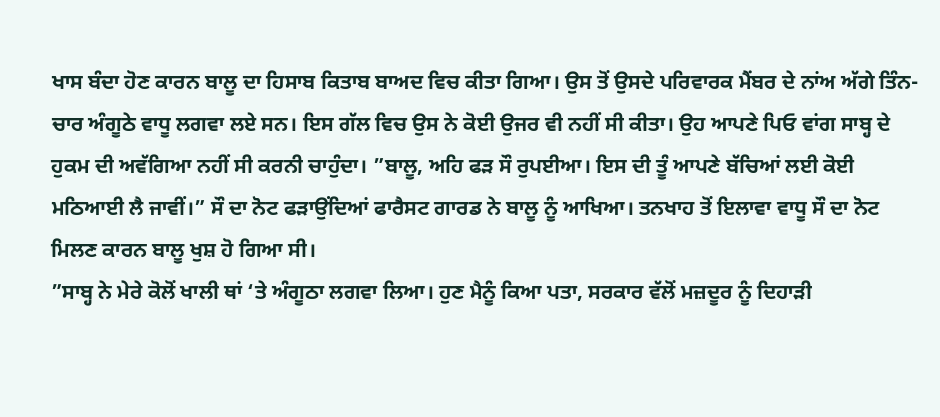ਖਾਸ ਬੰਦਾ ਹੋਣ ਕਾਰਨ ਬਾਲੂ ਦਾ ਹਿਸਾਬ ਕਿਤਾਬ ਬਾਅਦ ਵਿਚ ਕੀਤਾ ਗਿਆ। ਉਸ ਤੋਂ ਉਸਦੇ ਪਰਿਵਾਰਕ ਮੈਂਬਰ ਦੇ ਨਾਂਅ ਅੱਗੇ ਤਿੰਨ-ਚਾਰ ਅੰਗੂਠੇ ਵਾਧੂ ਲਗਵਾ ਲਏ ਸਨ। ਇਸ ਗੱਲ ਵਿਚ ਉਸ ਨੇ ਕੋਈ ਉਜਰ ਵੀ ਨਹੀਂ ਸੀ ਕੀਤਾ। ਉਹ ਆਪਣੇ ਪਿਓ ਵਾਂਗ ਸਾਬ੍ਹ ਦੇ ਹੁਕਮ ਦੀ ਅਵੱਗਿਆ ਨਹੀਂ ਸੀ ਕਰਨੀ ਚਾਹੁੰਦਾ। ”ਬਾਲੂ, ਅਹਿ ਫੜ ਸੌ ਰੁਪਈਆ। ਇਸ ਦੀ ਤੂੰ ਆਪਣੇ ਬੱਚਿਆਂ ਲਈ ਕੋਈ ਮਠਿਆਈ ਲੈ ਜਾਵੀਂ।” ਸੌ ਦਾ ਨੋਟ ਫੜਾਉਂਦਿਆਂ ਫਾਰੈਸਟ ਗਾਰਡ ਨੇ ਬਾਲੂ ਨੂੰ ਆਖਿਆ। ਤਨਖਾਹ ਤੋਂ ਇਲਾਵਾ ਵਾਧੂ ਸੌ ਦਾ ਨੋਟ ਮਿਲਣ ਕਾਰਨ ਬਾਲੂ ਖੁਸ਼ ਹੋ ਗਿਆ ਸੀ।
”ਸਾਬ੍ਹ ਨੇ ਮੇਰੇ ਕੋਲੋਂ ਖਾਲੀ ਥਾਂ ‘ਤੇ ਅੰਗੂਠਾ ਲਗਵਾ ਲਿਆ। ਹੁਣ ਮੈਨੂੰ ਕਿਆ ਪਤਾ, ਸਰਕਾਰ ਵੱਲੋਂ ਮਜ਼ਦੂਰ ਨੂੰ ਦਿਹਾੜੀ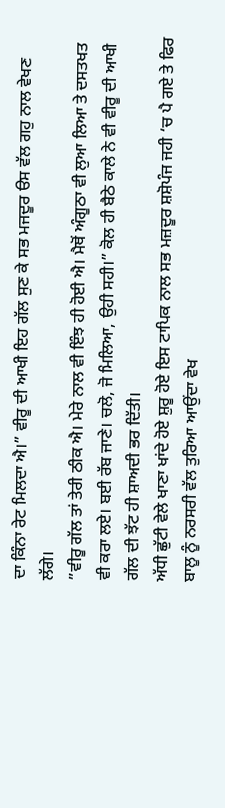ਦਾ ਕਿੰਨਾ ਰੇਟ ਮਿਲਦਾ ਐ।” ਵੀਰੂ ਦੀ ਆਖੀ ਇਹ ਗੱਲ ਸੁਣ ਕੇ ਸਭ ਮਜਦੂਰ ੳਸ ਵੱਲ ਗਹੁ ਨਾਲ ਵੇਖਣ ਲੱਗੇ।
”ਵੀਰੂ ਗੱਲ ਤਾਂ ਤੇਰੀ ਠੀਕ ਐ। ਮੇਰੇ ਨਾਲ ਵੀ ਇੰਝ ਹੀ ਹੋਈ ਐ। ਮੈਥੋਂ ਅੰਗੂਠਾ ਵੀ ਲੁਆ ਲਿਆ ਤੇ ਦਸਤਖਤ ਵੀ ਕਰਾ ਲਏ। ਬਈ ਰੱਬ ਜਾਣੇ। ਚਲੋ, ਜੋ ਮਿਲਿਆ, ਉਹੀ ਸਹੀ।” ਕੋਲ ਹੀ ਬੈਠੇ ਕਾਲੇ ਨੇ ਵੀ ਵੀਰੂ ਦੀ ਆਖੀ ਗੱਲ ਦੀ ਝੱਟ ਹੀ ਸ਼ਾਅਦੀ ਭਰ ਦਿੱਤੀ।
ਅੱਧੀ ਛੁੱਟੀ ਵੇਲੇ ਖਾਣਾ ਖਾਂਦੇ ਹੋਏ ਸ਼ੁਰੂ ਹੋਏ ਇਸ ਟਾਪਿਕ ਨਾਲ ਸਭ ਮਜ਼ਦੂਰ ਸ਼ਸ਼ੋਪੰਜ ਜਹੀ ‘ਚ ਪੈ ਗਏ ਤੇ ਫਿਰ ਬਾਲੂ ਨੂੰ ਨਰਸਰੀ ਵੱਲ ਤੁਰਿਆ ਆਉਂਦਾ ਵੇਖ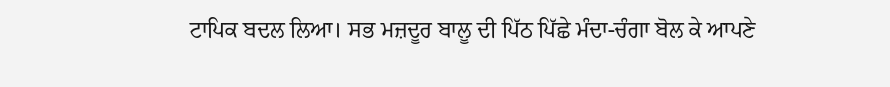ਟਾਪਿਕ ਬਦਲ ਲਿਆ। ਸਭ ਮਜ਼ਦੂਰ ਬਾਲੂ ਦੀ ਪਿੱਠ ਪਿੱਛੇ ਮੰਦਾ-ਚੰਗਾ ਬੋਲ ਕੇ ਆਪਣੇ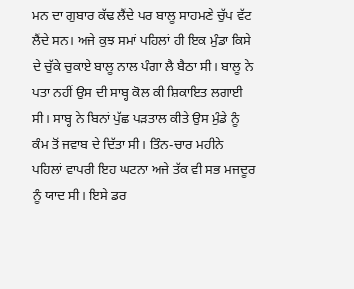ਮਨ ਦਾ ਗੁਬਾਰ ਕੱਢ ਲੈਂਦੇ ਪਰ ਬਾਲੂ ਸਾਹਮਣੇ ਚੁੱਪ ਵੱਟ ਲੈਂਦੇ ਸਨ। ਅਜੇ ਕੁਝ ਸਮਾਂ ਪਹਿਲਾਂ ਹੀ ਇਕ ਮੁੰਡਾ ਕਿਸੇ ਦੇ ਚੁੱਕੇ ਚੁਕਾਏ ਬਾਲੂ ਨਾਲ ਪੰਗਾ ਲੈ ਬੈਠਾ ਸੀ। ਬਾਲੂ ਨੇ ਪਤਾ ਨਹੀਂ ਉਸ ਦੀ ਸਾਬ੍ਹ ਕੋਲ ਕੀ ਸ਼ਿਕਾਇਤ ਲਗਾਈ ਸੀ। ਸਾਬ੍ਹ ਨੇ ਬਿਨਾਂ ਪੁੱਛ ਪੜਤਾਲ ਕੀਤੇ ਉਸ ਮੁੰਡੇ ਨੂੰ ਕੰਮ ਤੋਂ ਜਵਾਬ ਦੇ ਦਿੱਤਾ ਸੀ। ਤਿੰਨ-ਚਾਰ ਮਹੀਨੇ ਪਹਿਲਾਂ ਵਾਪਰੀ ਇਹ ਘਟਨਾ ਅਜੇ ਤੱਕ ਵੀ ਸਭ ਮਜਦੂਰ ਨੂੰ ਯਾਦ ਸੀ। ਇਸੇ ਡਰ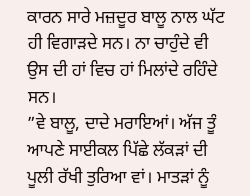ਕਾਰਨ ਸਾਰੇ ਮਜ਼ਦੂਰ ਬਾਲੂ ਨਾਲ ਘੱਟ ਹੀ ਵਿਗਾੜਦੇ ਸਨ। ਨਾ ਚਾਹੁੰਦੇ ਵੀ ਉਸ ਦੀ ਹਾਂ ਵਿਚ ਹਾਂ ਮਿਲਾਂਦੇ ਰਹਿੰਦੇ ਸਨ।
”ਵੇ ਬਾਲੂ, ਦਾਦੇ ਮਰਾਇਆਂ। ਅੱਜ ਤੂੰ ਆਪਣੇ ਸਾਈਕਲ ਪਿੱਛੇ ਲੱਕੜਾਂ ਦੀ ਪੂਲੀ ਰੱਖੀ ਤੁਰਿਆ ਵਾਂ। ਮਾਤੜਾਂ ਨੂੰ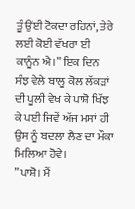ਤੂੰ ਉਂਈ ਟੋਕਦਾ ਰਹਿਨਾਂ, ਤੇਰੇ ਲਈ ਕੋਈ ਵੱਖਰਾ ਈ ਕਾਨੂੰਨ ਐ।” ਇਕ ਦਿਨ ਸੰਝ ਵੇਲੇ ਬਾਲੂ ਕੋਲ ਲੱਕੜਾਂ ਦੀ ਪੂਲੀ ਵੇਖ ਕੇ ਪਾਸ਼ੋ ਖਿੱਝ ਕੇ ਪਈ ਜਿਵੇਂ ਅੱਜ ਮਸਾਂ ਹੀ ਉਸ ਨੂੰ ਬਦਲਾ ਲੈਣ ਦਾ ਮੌਕਾ ਮਿਲਿਆ ਹੋਵੇ।
”ਪਾਸ਼ੋ। ਮੈਂ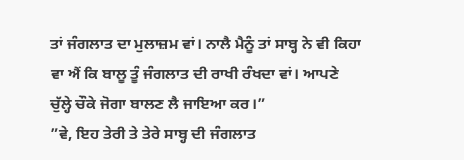ਤਾਂ ਜੰਗਲਾਤ ਦਾ ਮੁਲਾਜ਼ਮ ਵਾਂ। ਨਾਲੈ ਮੈਨੂੰ ਤਾਂ ਸਾਬ੍ਹ ਨੇ ਵੀ ਕਿਹਾ ਵਾ ਐਂ ਕਿ ਬਾਲੂ ਤੂੰ ਜੰਗਲਾਤ ਦੀ ਰਾਖੀ ਰੰਖਦਾ ਵਾਂ। ਆਪਣੇ ਚੁੱਲ੍ਹੇ ਚੌਕੇ ਜੋਗਾ ਬਾਲਣ ਲੈ ਜਾਇਆ ਕਰ।”
”ਵੇ, ਇਹ ਤੇਰੀ ਤੇ ਤੇਰੇ ਸਾਬ੍ਹ ਦੀ ਜੰਗਲਾਤ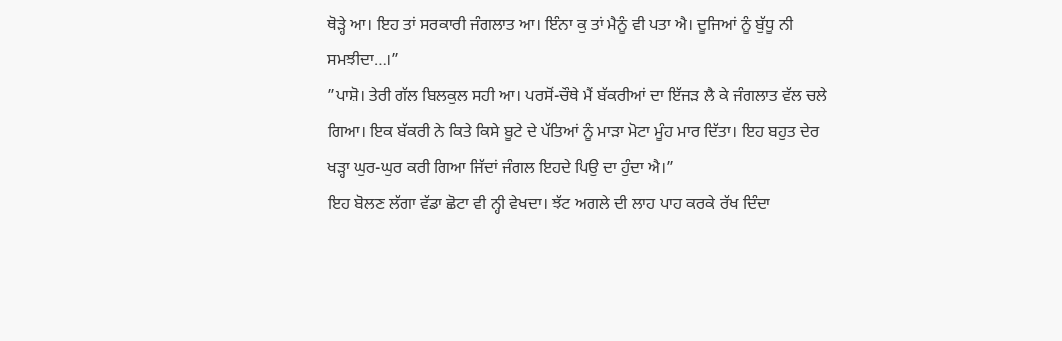ਥੋੜ੍ਹੇ ਆ। ਇਹ ਤਾਂ ਸਰਕਾਰੀ ਜੰਗਲਾਤ ਆ। ਇੰਨਾ ਕੁ ਤਾਂ ਮੈਨੂੰ ਵੀ ਪਤਾ ਐ। ਦੂਜਿਆਂ ਨੂੰ ਬੁੱਧੂ ਨੀ ਸਮਝੀਦਾ…।”
”ਪਾਸ਼ੋ। ਤੇਰੀ ਗੱਲ ਬਿਲਕੁਲ ਸਹੀ ਆ। ਪਰਸੋਂ-ਚੌਥੇ ਮੈਂ ਬੱਕਰੀਆਂ ਦਾ ਇੱਜੜ ਲੈ ਕੇ ਜੰਗਲਾਤ ਵੱਲ ਚਲੇ ਗਿਆ। ਇਕ ਬੱਕਰੀ ਨੇ ਕਿਤੇ ਕਿਸੇ ਬੂਟੇ ਦੇ ਪੱਤਿਆਂ ਨੂੰ ਮਾੜਾ ਮੋਟਾ ਮੂੰਹ ਮਾਰ ਦਿੱਤਾ। ਇਹ ਬਹੁਤ ਦੇਰ ਖੜ੍ਹਾ ਘੁਰ-ਘੁਰ ਕਰੀ ਗਿਆ ਜਿੱਦਾਂ ਜੰਗਲ ਇਹਦੇ ਪਿਉ ਦਾ ਹੁੰਦਾ ਐ।”
ਇਹ ਬੋਲਣ ਲੱਗਾ ਵੱਡਾ ਛੋਟਾ ਵੀ ਨ੍ਹੀ ਵੇਖਦਾ। ਝੱਟ ਅਗਲੇ ਦੀ ਲਾਹ ਪਾਹ ਕਰਕੇ ਰੱਖ ਦਿੰਦਾ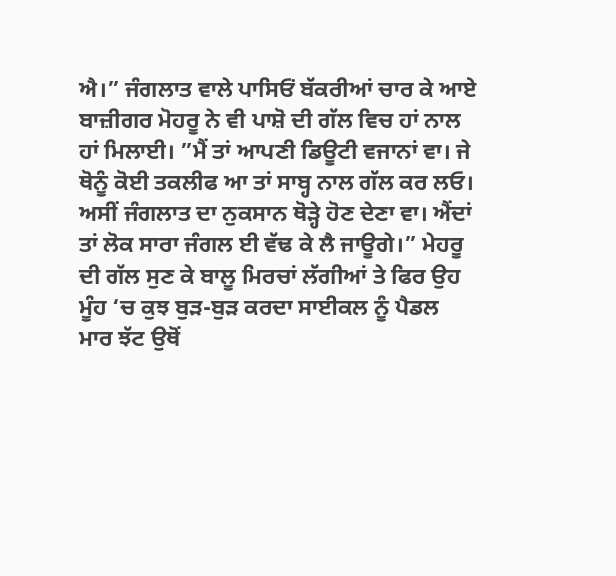ਐ।” ਜੰਗਲਾਤ ਵਾਲੇ ਪਾਸਿਓਂ ਬੱਕਰੀਆਂ ਚਾਰ ਕੇ ਆਏ ਬਾਜ਼ੀਗਰ ਮੋਹਰੂ ਨੇ ਵੀ ਪਾਸ਼ੋ ਦੀ ਗੱਲ ਵਿਚ ਹਾਂ ਨਾਲ ਹਾਂ ਮਿਲਾਈ। ”ਮੈਂ ਤਾਂ ਆਪਣੀ ਡਿਊਟੀ ਵਜਾਨਾਂ ਵਾ। ਜੇ ਥੋਨੂੰ ਕੋਈ ਤਕਲੀਫ ਆ ਤਾਂ ਸਾਬ੍ਹ ਨਾਲ ਗੱਲ ਕਰ ਲਓ। ਅਸੀਂ ਜੰਗਲਾਤ ਦਾ ਨੁਕਸਾਨ ਥੋੜ੍ਹੇ ਹੋਣ ਦੇਣਾ ਵਾ। ਐਂਦਾਂ ਤਾਂ ਲੋਕ ਸਾਰਾ ਜੰਗਲ ਈ ਵੱਢ ਕੇ ਲੈ ਜਾਊਗੇ।” ਮੇਹਰੂ ਦੀ ਗੱਲ ਸੁਣ ਕੇ ਬਾਲੂ ਮਿਰਚਾਂ ਲੱਗੀਆਂ ਤੇ ਫਿਰ ਉਹ ਮੂੰਹ ‘ਚ ਕੁਝ ਬੁੜ-ਬੁੜ ਕਰਦਾ ਸਾਈਕਲ ਨੂੰ ਪੈਡਲ ਮਾਰ ਝੱਟ ਉਥੋਂ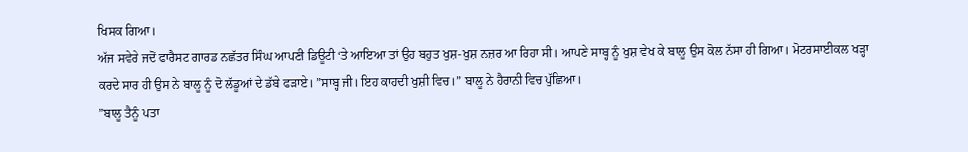ਖਿਸਕ ਗਿਆ।
ਅੱਜ ਸਵੇਰੇ ਜਦੋਂ ਫਾਰੈਸਟ ਗਾਰਡ ਨਛੱਤਰ ਸਿੰਘ ਆਪਣੀ ਡਿਊਟੀ ‘ਤੇ ਆਇਆ ਤਾਂ ਉਹ ਬਹੁਤ ਖੁਸ਼-ਖੁਸ਼ ਨਜ਼ਰ ਆ ਰਿਹਾ ਸੀ। ਆਪਣੇ ਸਾਬ੍ਹ ਨੂੰ ਖੁਸ਼ ਵੇਖ ਕੇ ਬਾਲੂ ਉਸ ਕੋਲ ਨੱਸਾ ਹੀ ਗਿਆ। ਮੋਟਰਸਾਈਕਲ ਖੜ੍ਹਾ ਕਰਦੇ ਸਾਰ ਹੀ ਉਸ ਨੇ ਬਾਲੂ ਨੂੰ ਦੋ ਲੱਡੂਆਂ ਦੇ ਡੱਬੇ ਫੜਾਏ। ”ਸਾਬ੍ਹ ਜੀ। ਇਹ ਕਾਹਦੀ ਖੁਸ਼ੀ ਵਿਚ।” ਬਾਲੂ ਨੇ ਹੈਰਾਨੀ ਵਿਚ ਪੁੱਛਿਆ।
”ਬਾਲੂ ਤੈਨੂੰ ਪਤਾ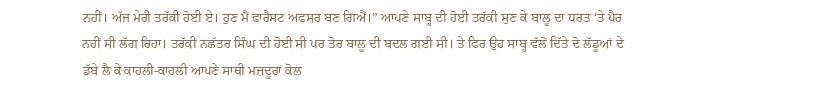ਨਹੀਂ। ਅੱਜ ਮੇਰੀ ਤਰੱਕੀ ਹੋਈ ਏ। ਹੁਣ ਮੈਂ ਫਾਰੈਸਟ ਅਫਸਰ ਬਣ ਗਿਐਂ।” ਆਪਣੇ ਸਾਬ੍ਹ ਦੀ ਹੋਈ ਤਰੱਕੀ ਸੁਣ ਕੇ ਬਾਲੂ ਦਾ ਧਰਤ ‘ਤੇ ਪੈਰ ਨਹੀਂ ਸੀ ਲੱਗ ਰਿਹਾ। ਤਰੱਕੀ ਨਛੱਤਰ ਸਿੰਘ ਦੀ ਹੋਈ ਸੀ ਪਰ ਤੋਰ ਬਾਲੂ ਦੀ ਬਦਲ ਗਈ ਸੀ। ਤੇ ਫਿਰ ਉਹ ਸਾਬ੍ਹ ਵੱਲੋਂ ਦਿੱਤੇ ਦੋ ਲੱਡੂਆਂ ਦੇ ਡੱਬੇ ਲੈ ਕੇ ਕਾਹਲੀ-ਕਾਹਲੀ ਆਪਣੇ ਸਾਥੀ ਮਜ਼ਦੂਰਾਂ ਕੋਲ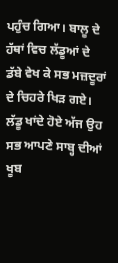ਪਹੁੰਚ ਗਿਆ। ਬਾਲੂ ਦੇ ਹੱਥਾਂ ਵਿਚ ਲੱਡੂਆਂ ਦੇ ਡੱਬੇ ਵੇਖ ਕੇ ਸਭ ਮਜ਼ਦੂਰਾਂ ਦੇ ਚਿਹਰੇ ਖਿੜ ਗਏ। ਲੱਡੂ ਖਾਂਦੇ ਹੋਏ ਅੱਜ ਉਹ ਸਭ ਆਪਣੇ ਸਾਬ੍ਹ ਦੀਆਂ ਖੂਬ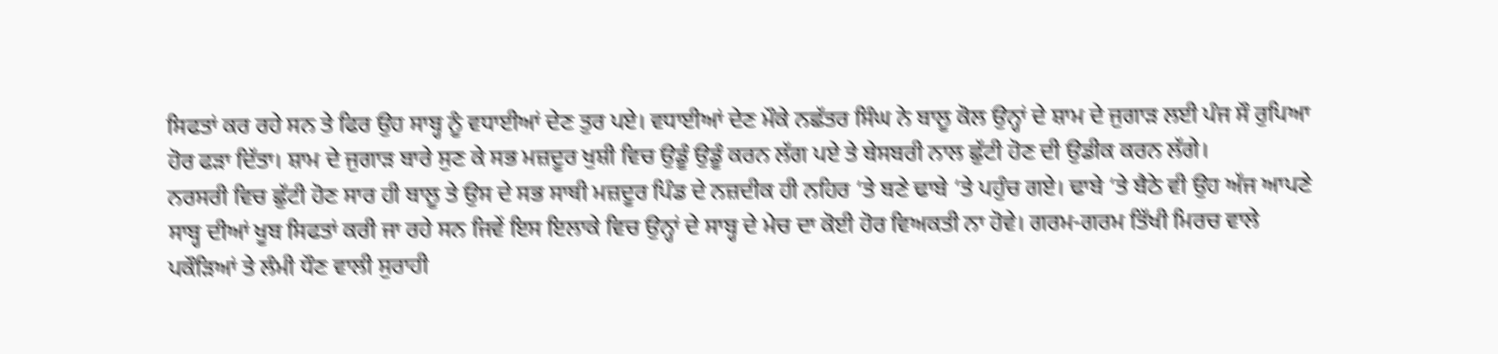ਸਿਫਤਾਂ ਕਰ ਰਹੇ ਸਨ ਤੇ ਫਿਰ ਉਹ ਸਾਬ੍ਹ ਨੂੰ ਵਧਾਈਆਂ ਦੇਣ ਤੁਰ ਪਏ। ਵਧਾਈਆਂ ਦੇਣ ਮੌਕੇ ਨਛੱਤਰ ਸਿੰਘ ਨੇ ਬਾਲੂ ਕੋਲ ਉਨ੍ਹਾਂ ਦੇ ਸ਼ਾਮ ਦੇ ਜੁਗਾੜ ਲਈ ਪੰਜ ਸੌ ਰੁਪਿਆ ਹੋਰ ਫੜਾ ਦਿੱਤਾ। ਸ਼ਾਮ ਦੇ ਜੁਗਾੜ ਬਾਰੇ ਸੁਣ ਕੇ ਸਭ ਮਜ਼ਦੂਰ ਖੁਸ਼ੀ ਵਿਚ ਉਡੂੰ ਉਡੂੰ ਕਰਨ ਲੱਗ ਪਏ ਤੇ ਬੇਸਬਰੀ ਨਾਲ ਛੁੱਟੀ ਹੋਣ ਦੀ ਉਡੀਕ ਕਰਨ ਲੱਗੇ।
ਨਰਸਰੀ ਵਿਚ ਛੁੱਟੀ ਹੋਣ ਸਾਰ ਹੀ ਬਾਲੂ ਤੇ ਉਸ ਦੇ ਸਭ ਸਾਥੀ ਮਜ਼ਦੂਰ ਪਿੰਡ ਦੇ ਨਜ਼ਦੀਕ ਹੀ ਨਹਿਰ ‘ਤੇ ਬਣੇ ਢਾਬੇ ‘ਤੇ ਪਹੁੰਚ ਗਏ। ਢਾਬੇ ‘ਤੇ ਬੈਠੇ ਵੀ ਉਹ ਅੱਜ ਆਪਣੇ ਸਾਬ੍ਹ ਦੀਆਂ ਖੂਬ ਸਿਫਤਾਂ ਕਰੀ ਜਾ ਰਹੇ ਸਨ ਜਿਵੇਂ ਇਸ ਇਲਾਕੇ ਵਿਚ ਉਨ੍ਹਾਂ ਦੇ ਸਾਬ੍ਹ ਦੇ ਮੇਚ ਦਾ ਕੋਈ ਹੋਰ ਵਿਅਕਤੀ ਨਾ ਹੋਵੇ। ਗਰਮ-ਗਰਮ ਤਿੱਖੀ ਮਿਰਚ ਵਾਲੇ ਪਕੌੜਿਆਂ ਤੇ ਲੰਮੀ ਧੌਣ ਵਾਲੀ ਸੁਰਾਹੀ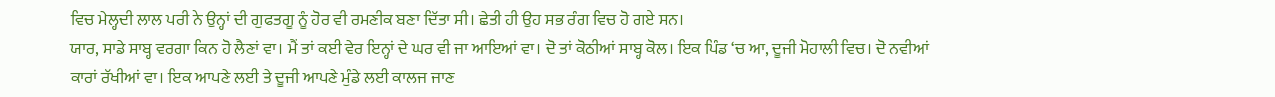ਵਿਚ ਮੇਲ੍ਹਦੀ ਲਾਲ ਪਰੀ ਨੇ ਉਨ੍ਹਾਂ ਦੀ ਗੁਫਤਗੂ ਨੂੰ ਹੋਰ ਵੀ ਰਮਣੀਕ ਬਣਾ ਦਿੱਤਾ ਸੀ। ਛੇਤੀ ਹੀ ਉਹ ਸਭ ਰੰਗ ਵਿਚ ਹੋ ਗਏ ਸਨ।
ਯਾਰ, ਸਾਡੇ ਸਾਬ੍ਹ ਵਰਗਾ ਕਿਨ ਹੋ ਲੈਣਾਂ ਵਾ। ਮੈਂ ਤਾਂ ਕਈ ਵੇਰ ਇਨ੍ਹਾਂ ਦੇ ਘਰ ਵੀ ਜਾ ਆਇਆਂ ਵਾ। ਦੋ ਤਾਂ ਕੋਠੀਆਂ ਸਾਬ੍ਹ ਕੋਲ। ਇਕ ਪਿੰਡ ‘ਚ ਆ, ਦੂਜੀ ਮੋਹਾਲੀ ਵਿਚ। ਦੋ ਨਵੀਆਂ ਕਾਰਾਂ ਰੱਖੀਆਂ ਵਾ। ਇਕ ਆਪਣੇ ਲਈ ਤੇ ਦੂਜੀ ਆਪਣੇ ਮੁੰਡੇ ਲਈ ਕਾਲਜ ਜਾਣ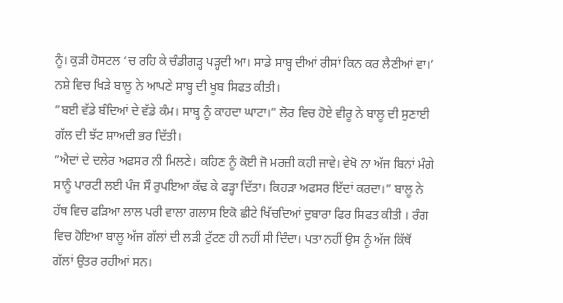ਨੂੰ। ਕੁੜੀ ਹੋਸਟਲ ‘ਚ ਰਹਿ ਕੇ ਚੰਡੀਗੜ੍ਹ ਪੜ੍ਹਦੀ ਆ। ਸਾਡੇ ਸਾਬ੍ਹ ਦੀਆਂ ਰੀਸਾਂ ਕਿਨ ਕਰ ਲੈਣੀਆਂ ਵਾ।’ ਨਸ਼ੇ ਵਿਚ ਖਿੜੇ ਬਾਲੂ ਨੇ ਆਪਣੇ ਸਾਬ੍ਹ ਦੀ ਖੂਬ ਸਿਫਤ ਕੀਤੀ।
”ਬਈ ਵੱਡੇ ਬੰਦਿਆਂ ਦੇ ਵੱਡੇ ਕੰਮ। ਸਾਬ੍ਹ ਨੂੰ ਕਾਹਦਾ ਘਾਟਾ।” ਲੋਰ ਵਿਚ ਹੋਏ ਵੀਰੂ ਨੇ ਬਾਲੂ ਦੀ ਸੁਣਾਈ ਗੱਲ ਦੀ ਝੱਟ ਸ਼ਾਅਦੀ ਭਰ ਦਿੱਤੀ।
”ਐਦਾਂ ਦੇ ਦਲੇਰ ਅਫਸਰ ਨੀ ਮਿਲਣੇ। ਕਹਿਣ ਨੂੰ ਕੋਈ ਜੋ ਮਰਜ਼ੀ ਕਹੀ ਜਾਵੇ। ਵੇਖੋ ਨਾ ਅੱਜ ਬਿਨਾਂ ਮੰਗੇ ਸਾਨੂੰ ਪਾਰਟੀ ਲਈ ਪੰਜ ਸੌ ਰੁਪਇਆ ਕੱਢ ਕੇ ਫੜ੍ਹਾ ਦਿੱਤਾ। ਕਿਹੜਾ ਅਫਸਰ ਇੱਦਾਂ ਕਰਦਾ।” ਬਾਲੂ ਨੇ ਹੱਥ ਵਿਚ ਫੜਿਆ ਲਾਲ ਪਰੀ ਵਾਲਾ ਗਲਾਸ ਇਕੋ ਛੀਟੇ ਖਿੱਚਦਿਆਂ ਦੁਬਾਰਾ ਫਿਰ ਸਿਫਤ ਕੀਤੀ । ਰੰਗ ਵਿਚ ਹੋਇਆ ਬਾਲੂ ਅੱਜ ਗੱਲਾਂ ਦੀ ਲੜੀ ਟੁੱਟਣ ਹੀ ਨਹੀਂ ਸੀ ਦਿੰਦਾ। ਪਤਾ ਨਹੀਂ ਉਸ ਨੂੰ ਅੱਜ ਕਿੱਥੋਂ ਗੱਲਾਂ ਉਤਰ ਰਹੀਆਂ ਸਨ।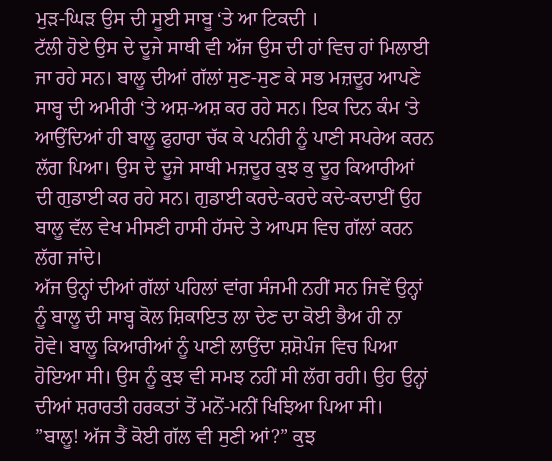ਮੁੜ-ਘਿੜ ਉਸ ਦੀ ਸੂਈ ਸਾਬੂ ‘ਤੇ ਆ ਟਿਕਦੀ ।
ਟੱਲੀ ਹੋਏ ਉਸ ਦੇ ਦੂਜੇ ਸਾਥੀ ਵੀ ਅੱਜ ਉਸ ਦੀ ਹਾਂ ਵਿਚ ਹਾਂ ਮਿਲਾਈ ਜਾ ਰਹੇ ਸਨ। ਬਾਲੂ ਦੀਆਂ ਗੱਲਾਂ ਸੁਣ-ਸੁਣ ਕੇ ਸਭ ਮਜ਼ਦੂਰ ਆਪਣੇ ਸਾਬ੍ਹ ਦੀ ਅਮੀਰੀ ‘ਤੇ ਅਸ਼-ਅਸ਼ ਕਰ ਰਹੇ ਸਨ। ਇਕ ਦਿਨ ਕੰਮ ‘ਤੇ ਆਉਂਦਿਆਂ ਹੀ ਬਾਲੂ ਫੁਹਾਰਾ ਚੱਕ ਕੇ ਪਨੀਰੀ ਨੂੰ ਪਾਣੀ ਸਪਰੇਅ ਕਰਨ ਲੱਗ ਪਿਆ। ਉਸ ਦੇ ਦੂਜੇ ਸਾਥੀ ਮਜ਼ਦੂਰ ਕੁਝ ਕੁ ਦੂਰ ਕਿਆਰੀਆਂ ਦੀ ਗੁਡਾਈ ਕਰ ਰਹੇ ਸਨ। ਗੁਡਾਈ ਕਰਦੇ-ਕਰਦੇ ਕਦੇ-ਕਦਾਈਂ ਉਹ ਬਾਲੂ ਵੱਲ ਵੇਖ ਮੀਸਣੀ ਹਾਸੀ ਹੱਸਦੇ ਤੇ ਆਪਸ ਵਿਚ ਗੱਲਾਂ ਕਰਨ ਲੱਗ ਜਾਂਦੇ।
ਅੱਜ ਉਨ੍ਹਾਂ ਦੀਆਂ ਗੱਲਾਂ ਪਹਿਲਾਂ ਵਾਂਗ ਸੰਜਮੀ ਨਹੀਂ ਸਨ ਜਿਵੇਂ ਉਨ੍ਹਾਂ ਨੂੰ ਬਾਲੂ ਦੀ ਸਾਬ੍ਹ ਕੋਲ ਸ਼ਿਕਾਇਤ ਲਾ ਦੇਣ ਦਾ ਕੋਈ ਭੈਅ ਹੀ ਨਾ ਹੋਵੇ। ਬਾਲੂ ਕਿਆਰੀਆਂ ਨੂੰ ਪਾਣੀ ਲਾਉਂਦਾ ਸ਼ਸ਼ੋਪੰਜ ਵਿਚ ਪਿਆ ਹੋਇਆ ਸੀ। ਉਸ ਨੂੰ ਕੁਝ ਵੀ ਸਮਝ ਨਹੀਂ ਸੀ ਲੱਗ ਰਹੀ। ਉਹ ਉਨ੍ਹਾਂ ਦੀਆਂ ਸ਼ਰਾਰਤੀ ਹਰਕਤਾਂ ਤੋਂ ਮਨੋਂ-ਮਨੀਂ ਖਿਝਿਆ ਪਿਆ ਸੀ।
”ਬਾਲੂ! ਅੱਜ ਤੈਂ ਕੋਈ ਗੱਲ ਵੀ ਸੁਣੀ ਆਂ?” ਕੁਝ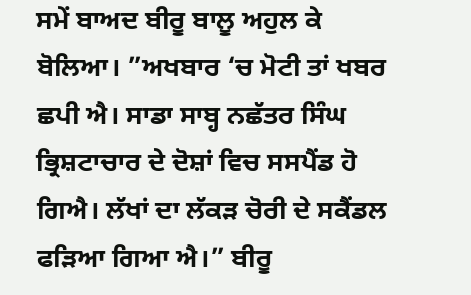ਸਮੇਂ ਬਾਅਦ ਬੀਰੂ ਬਾਲੂ ਅਹੁਲ ਕੇ ਬੋਲਿਆ। ”ਅਖਬਾਰ ‘ਚ ਮੋਟੀ ਤਾਂ ਖਬਰ ਛਪੀ ਐ। ਸਾਡਾ ਸਾਬ੍ਹ ਨਛੱਤਰ ਸਿੰਘ ਭ੍ਰਿਸ਼ਟਾਚਾਰ ਦੇ ਦੋਸ਼ਾਂ ਵਿਚ ਸਸਪੈਂਡ ਹੋ ਗਿਐ। ਲੱਖਾਂ ਦਾ ਲੱਕੜ ਚੋਰੀ ਦੇ ਸਕੈਂਡਲ ਫੜਿਆ ਗਿਆ ਐ।” ਬੀਰੂ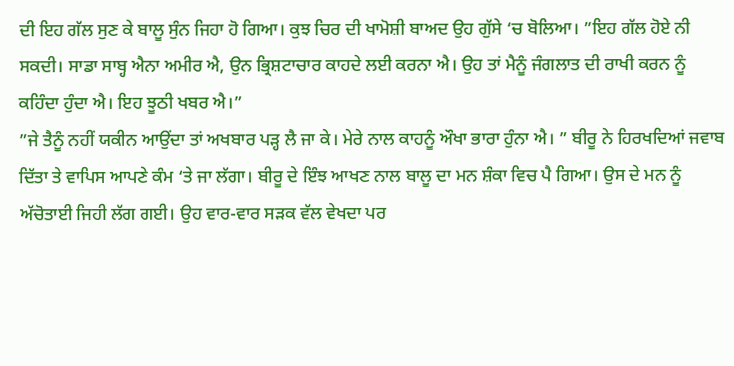ਦੀ ਇਹ ਗੱਲ ਸੁਣ ਕੇ ਬਾਲੂ ਸੁੰਨ ਜਿਹਾ ਹੋ ਗਿਆ। ਕੁਝ ਚਿਰ ਦੀ ਖਾਮੋਸ਼ੀ ਬਾਅਦ ਉਹ ਗੁੱਸੇ ‘ਚ ਬੋਲਿਆ। ”ਇਹ ਗੱਲ ਹੋਏ ਨੀ ਸਕਦੀ। ਸਾਡਾ ਸਾਬ੍ਹ ਐਨਾ ਅਮੀਰ ਐ, ਉਨ ਭ੍ਰਿਸ਼ਟਾਚਾਰ ਕਾਹਦੇ ਲਈ ਕਰਨਾ ਐ। ਉਹ ਤਾਂ ਮੈਨੂੰ ਜੰਗਲਾਤ ਦੀ ਰਾਖੀ ਕਰਨ ਨੂੰ ਕਹਿੰਦਾ ਹੁੰਦਾ ਐ। ਇਹ ਝੂਠੀ ਖਬਰ ਐ।”
”ਜੇ ਤੈਨੂੰ ਨਹੀਂ ਯਕੀਨ ਆਉਂਦਾ ਤਾਂ ਅਖਬਾਰ ਪੜ੍ਹ ਲੈ ਜਾ ਕੇ। ਮੇਰੇ ਨਾਲ ਕਾਹਨੂੰ ਔਖਾ ਭਾਰਾ ਹੁੰਨਾ ਐ। ” ਬੀਰੂ ਨੇ ਹਿਰਖਦਿਆਂ ਜਵਾਬ ਦਿੱਤਾ ਤੇ ਵਾਪਿਸ ਆਪਣੇ ਕੰਮ ‘ਤੇ ਜਾ ਲੱਗਾ। ਬੀਰੂ ਦੇ ਇੰਝ ਆਖਣ ਨਾਲ ਬਾਲੂ ਦਾ ਮਨ ਸ਼ੰਕਾ ਵਿਚ ਪੈ ਗਿਆ। ਉਸ ਦੇ ਮਨ ਨੂੰ ਅੱਚੋਤਾਈ ਜਿਹੀ ਲੱਗ ਗਈ। ਉਹ ਵਾਰ-ਵਾਰ ਸੜਕ ਵੱਲ ਵੇਖਦਾ ਪਰ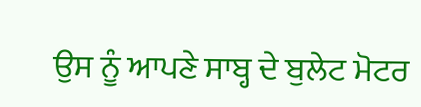ਉਸ ਨੂੰ ਆਪਣੇ ਸਾਬ੍ਹ ਦੇ ਬੁਲੇਟ ਮੋਟਰ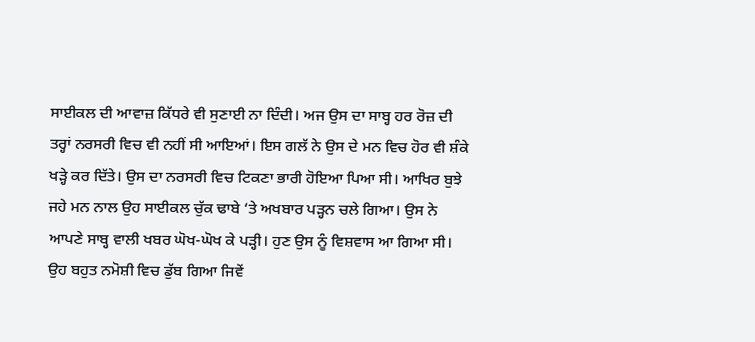ਸਾਈਕਲ ਦੀ ਆਵਾਜ਼ ਕਿੱਧਰੇ ਵੀ ਸੁਣਾਈ ਨਾ ਦਿੰਦੀ। ਅਜ ਉਸ ਦਾ ਸਾਬ੍ਹ ਹਰ ਰੋਜ਼ ਦੀ ਤਰ੍ਹਾਂ ਨਰਸਰੀ ਵਿਚ ਵੀ ਨਹੀਂ ਸੀ ਆਇਆਂ। ਇਸ ਗਲੱ ਨੇ ਉਸ ਦੇ ਮਨ ਵਿਚ ਹੋਰ ਵੀ ਸ਼ੰਕੇ ਖੜ੍ਹੇ ਕਰ ਦਿੱਤੇ। ਉਸ ਦਾ ਨਰਸਰੀ ਵਿਚ ਟਿਕਣਾ ਭਾਰੀ ਹੋਇਆ ਪਿਆ ਸੀ। ਆਖਿਰ ਬੁਝੇ ਜਹੇ ਮਨ ਨਾਲ ਉਹ ਸਾਈਕਲ ਚੁੱਕ ਢਾਬੇ ‘ਤੇ ਅਖਬਾਰ ਪੜ੍ਹਨ ਚਲੇ ਗਿਆ। ਉਸ ਨੇ ਆਪਣੇ ਸਾਬ੍ਹ ਵਾਲੀ ਖਬਰ ਘੋਖ-ਘੋਖ ਕੇ ਪੜ੍ਹੀ। ਹੁਣ ਉਸ ਨੂੰ ਵਿਸ਼ਵਾਸ ਆ ਗਿਆ ਸੀ। ਉਹ ਬਹੁਤ ਨਮੋਸ਼ੀ ਵਿਚ ਡੁੱਬ ਗਿਆ ਜਿਵੇਂ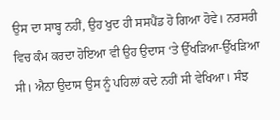ਉਸ ਦਾ ਸਾਬ੍ਹ ਨਹੀਂ, ਉਹ ਖੁਦ ਹੀ ਸਸਪੈਂਡ ਹੋ ਗਿਆ ਹੋਵੇ। ਨਰਸਰੀ ਵਿਚ ਕੰਮ ਕਰਦਾ ਹੋਇਆ ਵੀ ਉਹ ਉਦਾਸ ‘ਤੇ ਉੱਖੜਿਆ-ਉੱਖੜਿਆ ਸੀ। ਐਨਾ ਉਦਾਸ ਉਸ ਨੂੰ ਪਹਿਲਾਂ ਕਦੇ ਨਹੀਂ ਸੀ ਵੇਖਿਆ। ਸੰਝ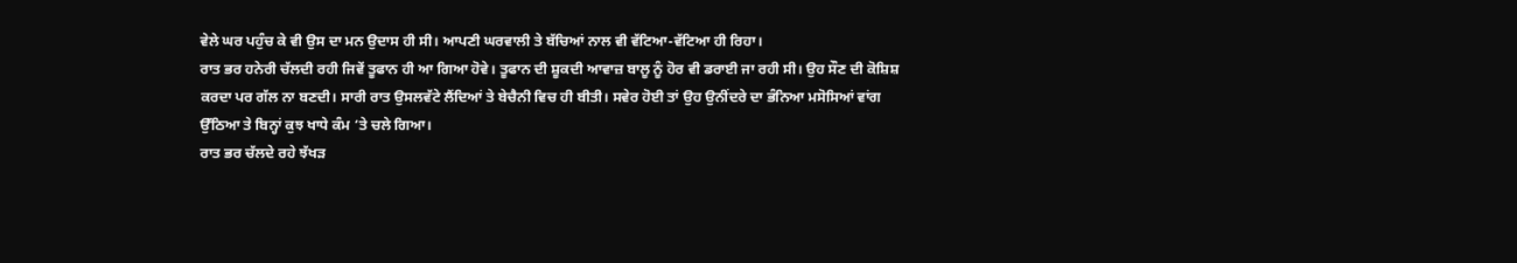ਵੇਲੇ ਘਰ ਪਹੁੰਚ ਕੇ ਵੀ ਉਸ ਦਾ ਮਨ ਉਦਾਸ ਹੀ ਸੀ। ਆਪਣੀ ਘਰਵਾਲੀ ਤੇ ਬੱਚਿਆਂ ਨਾਲ ਵੀ ਵੱਟਿਆ-ਵੱਟਿਆ ਹੀ ਰਿਹਾ।
ਰਾਤ ਭਰ ਹਨੇਰੀ ਚੱਲਦੀ ਰਹੀ ਜਿਵੇਂ ਤੂਫਾਨ ਹੀ ਆ ਗਿਆ ਹੋਵੇ। ਤੂਫਾਨ ਦੀ ਸ਼ੂਕਦੀ ਆਵਾਜ਼ ਬਾਲੂ ਨੂੰ ਹੋਰ ਵੀ ਡਰਾਈ ਜਾ ਰਹੀ ਸੀ। ਉਹ ਸੌਣ ਦੀ ਕੋਸ਼ਿਸ਼ ਕਰਦਾ ਪਰ ਗੱਲ ਨਾ ਬਣਦੀ। ਸਾਰੀ ਰਾਤ ਉਸਲਵੱਟੇ ਲੈਂਦਿਆਂ ਤੇ ਬੇਚੈਨੀ ਵਿਚ ਹੀ ਬੀਤੀ। ਸਵੇਰ ਹੋਈ ਤਾਂ ਉਹ ਉਨੀਂਦਰੇ ਦਾ ਭੰਨਿਆ ਮਸੋਸਿਆਂ ਵਾਂਗ ਉੱਠਿਆ ਤੇ ਬਿਨ੍ਹਾਂ ਕੁਝ ਖਾਧੇ ਕੰਮ ‘ਤੇ ਚਲੇ ਗਿਆ।
ਰਾਤ ਭਰ ਚੱਲਦੇ ਰਹੇ ਝੱਖੜ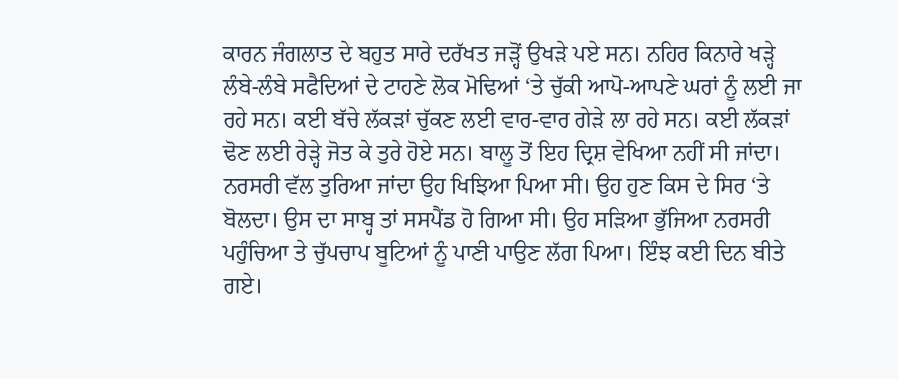ਕਾਰਨ ਜੰਗਲਾਤ ਦੇ ਬਹੁਤ ਸਾਰੇ ਦਰੱਖਤ ਜੜ੍ਹੋਂ ਉਖੜੇ ਪਏ ਸਨ। ਨਹਿਰ ਕਿਨਾਰੇ ਖੜ੍ਹੇ ਲੰਬੇ-ਲੰਬੇ ਸਫੈਦਿਆਂ ਦੇ ਟਾਹਣੇ ਲੋਕ ਮੋਢਿਆਂ ‘ਤੇ ਚੁੱਕੀ ਆਪੋ-ਆਪਣੇ ਘਰਾਂ ਨੂੰ ਲਈ ਜਾ ਰਹੇ ਸਨ। ਕਈ ਬੱਚੇ ਲੱਕੜਾਂ ਚੁੱਕਣ ਲਈ ਵਾਰ-ਵਾਰ ਗੇੜੇ ਲਾ ਰਹੇ ਸਨ। ਕਈ ਲੱਕੜਾਂ ਢੋਣ ਲਈ ਰੇੜ੍ਹੇ ਜੋਤ ਕੇ ਤੁਰੇ ਹੋਏ ਸਨ। ਬਾਲੂ ਤੋਂ ਇਹ ਦ੍ਰਿਸ਼ ਵੇਖਿਆ ਨਹੀਂ ਸੀ ਜਾਂਦਾ। ਨਰਸਰੀ ਵੱਲ ਤੁਰਿਆ ਜਾਂਦਾ ਉਹ ਖਿਝਿਆ ਪਿਆ ਸੀ। ਉਹ ਹੁਣ ਕਿਸ ਦੇ ਸਿਰ ‘ਤੇ ਬੋਲਦਾ। ਉਸ ਦਾ ਸਾਬ੍ਹ ਤਾਂ ਸਸਪੈਂਡ ਹੋ ਗਿਆ ਸੀ। ਉਹ ਸੜਿਆ ਭੁੱਜਿਆ ਨਰਸਰੀ ਪਹੁੰਚਿਆ ਤੇ ਚੁੱਪਚਾਪ ਬੂਟਿਆਂ ਨੂੰ ਪਾਣੀ ਪਾਉਣ ਲੱਗ ਪਿਆ। ਇੰਝ ਕਈ ਦਿਨ ਬੀਤੇ ਗਏ।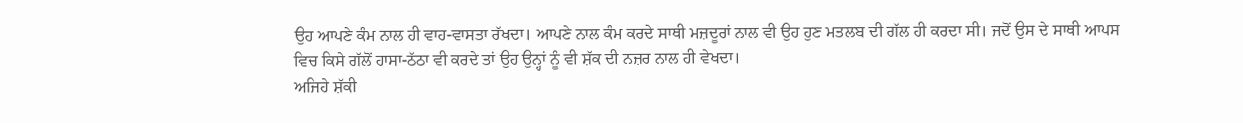ਉਹ ਆਪਣੇ ਕੰਮ ਨਾਲ ਹੀ ਵਾਹ-ਵਾਸਤਾ ਰੱਖਦਾ। ਆਪਣੇ ਨਾਲ ਕੰਮ ਕਰਦੇ ਸਾਥੀ ਮਜ਼ਦੂਰਾਂ ਨਾਲ ਵੀ ਉਹ ਹੁਣ ਮਤਲਬ ਦੀ ਗੱਲ ਹੀ ਕਰਦਾ ਸੀ। ਜਦੋਂ ਉਸ ਦੇ ਸਾਥੀ ਆਪਸ ਵਿਚ ਕਿਸੇ ਗੱਲੋਂ ਹਾਸਾ-ਠੱਠਾ ਵੀ ਕਰਦੇ ਤਾਂ ਉਹ ਉਨ੍ਹਾਂ ਨੂੰ ਵੀ ਸ਼ੱਕ ਦੀ ਨਜ਼ਰ ਨਾਲ ਹੀ ਵੇਖਦਾ।
ਅਜਿਹੇ ਸ਼ੱਕੀ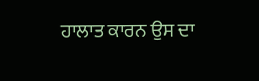ਹਾਲਾਤ ਕਾਰਨ ਉਸ ਦਾ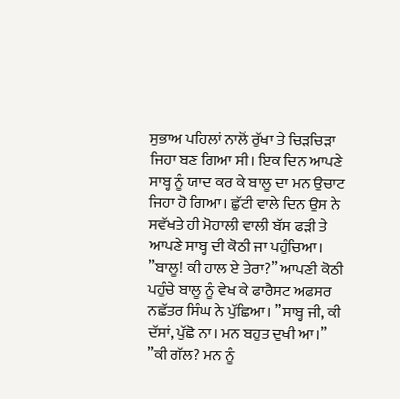ਸੁਭਾਅ ਪਹਿਲਾਂ ਨਾਲੋਂ ਰੁੱਖਾ ਤੇ ਚਿੜਚਿੜਾ ਜਿਹਾ ਬਣ ਗਿਆ ਸੀ। ਇਕ ਦਿਨ ਆਪਣੇ ਸਾਬ੍ਹ ਨੂੰ ਯਾਦ ਕਰ ਕੇ ਬਾਲੂ ਦਾ ਮਨ ਉਚਾਟ ਜਿਹਾ ਹੋ ਗਿਆ। ਛੁੱਟੀ ਵਾਲੇ ਦਿਨ ਉਸ ਨੇ ਸਵੱਖਤੇ ਹੀ ਮੋਹਾਲੀ ਵਾਲੀ ਬੱਸ ਫੜੀ ਤੇ ਆਪਣੇ ਸਾਬ੍ਹ ਦੀ ਕੋਠੀ ਜਾ ਪਹੁੰਚਿਆ। ”ਬਾਲੂ! ਕੀ ਹਾਲ ਏ ਤੇਰਾ?” ਆਪਣੀ ਕੋਠੀ ਪਹੁੰਚੇ ਬਾਲੂ ਨੂੰ ਵੇਖ ਕੇ ਫਾਰੈਸਟ ਅਫਸਰ ਨਛੱਤਰ ਸਿੰਘ ਨੇ ਪੁੱਛਿਆ। ”ਸਾਬ੍ਹ ਜੀ, ਕੀ ਦੱਸਾਂ, ਪੁੱਛੋ ਨਾ। ਮਨ ਬਹੁਤ ਦੁਖੀ ਆ।”
”ਕੀ ਗੱਲ? ਮਨ ਨੂੰ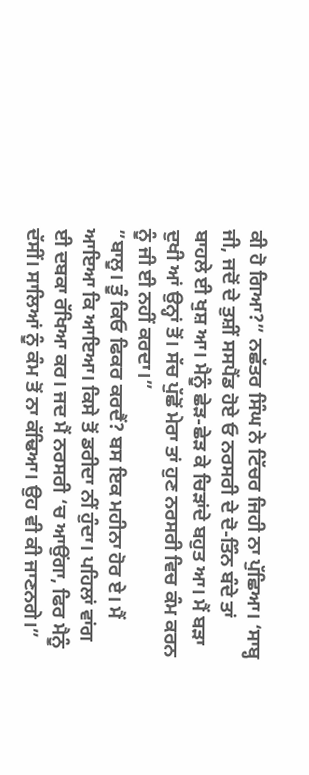ਕੀ ਹੋ ਗਿਆ?” ਨਛੱਤਰ ਸਿੰਘ ਨੇ ਟਿੱਚਰ ਜਿਹੀ ਨਾ ਪੁੱਛਿਆ। ‘ਸਾਬ੍ਹ ਜੀ, ਜਦੋਂ ਦੇ ਤੁਸ਼ੀਂ ਸਸਪੈਂਡ ਹੋਏ ਓ ਨਰਸਰੀ ਦੇ ਦੋ-ਤਿੰਨ ਬੰਦੇ ਤਾਂ ਬਾਹਲੇ ਈ ਖੁਸ਼ ਆ। ਮੈਨੂੰ ਛੇੜ-ਛੇੜ ਕੇ ਚਿੜਾਂਦੇ ਬਹੁਤ ਆ। ਮੈਂ ਬੜਾ ਦੁਖੀ ਆਂ ਉਨ੍ਹਾਂ ਤੋਂ। ਸੱਚ ਪੁੱਛੋਂ ਮੇਰਾ ਤਾਂ ਹੁਣ ਨਰਸਰੀ ਵਿਚ ਕੰਮ ਕਰਨ ਨੂੰ ਜੀ ਈ ਨਹੀਂ ਕਰਦਾ।”
”ਬਾਲੂ। ਤੂੰ ਕਿਓ ਫਿਕਰ ਕਰਦੈਂ? ਬਸ ਇਕ ਮਹੀਨਾ ਹੋਰ ਏ। ਮੈਂ ਆਇਆ ਕਿ ਆਇਆ। ਕਿਸੇ ਤੋਂ ਡਰੀਦਾ ਨੀਂ ਹੁੰਦਾ। ਪਹਿਲਾਂ ਵਾਂਗ ਈ ਦਬਕਾ ਰੱਖਿਆ ਕਰ। ਜਦ ਮੈਂ ਨਰਸਰੀ ‘ਚ ਆਉਂਗਾ, ਫਿਰ ਮੈਨੂੰ ਦੱਸੀਂ। ਸਾਲਿਆਂ ਨੂੰ ਕੰਮ ਤੋਂ ਨਾ ਕੱਢਿਆ। ਉਹ ਵੀ ਕੀ ਜਾਣਨਗੇ।”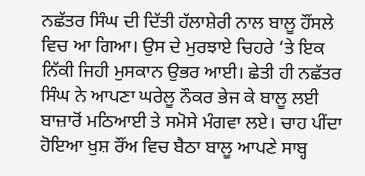ਨਛੱਤਰ ਸਿੰਘ ਦੀ ਦਿੱਤੀ ਹੱਲਾਸ਼ੇਰੀ ਨਾਲ ਬਾਲੂ ਹੌਂਸਲੇ ਵਿਚ ਆ ਗਿਆ। ਉਸ ਦੇ ਮੁਰਝਾਏ ਚਿਹਰੇ ‘ਤੇ ਇਕ ਨਿੱਕੀ ਜਿਹੀ ਮੁਸਕਾਨ ਉਭਰ ਆਈ। ਛੇਤੀ ਹੀ ਨਛੱਤਰ ਸਿੰਘ ਨੇ ਆਪਣਾ ਘਰੇਲੂ ਨੌਕਰ ਭੇਜ ਕੇ ਬਾਲੂ ਲਈ ਬਾਜ਼ਾਰੋਂ ਮਠਿਆਈ ਤੇ ਸਮੋਸੇ ਮੰਗਵਾ ਲਏ। ਚਾਹ ਪੀਂਦਾ ਹੋਇਆ ਖੁਸ਼ ਰੌਂਅ ਵਿਚ ਬੈਠਾ ਬਾਲੂ ਆਪਣੇ ਸਾਬ੍ਹ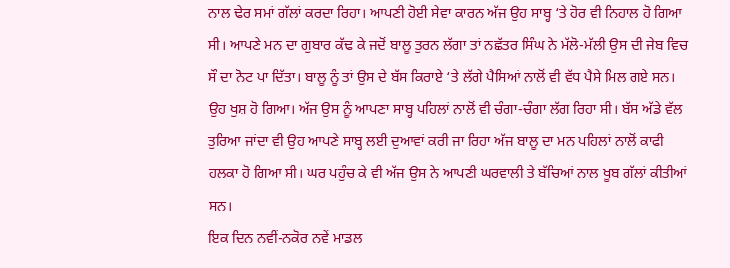ਨਾਲ ਢੇਰ ਸਮਾਂ ਗੱਲਾਂ ਕਰਦਾ ਰਿਹਾ। ਆਪਣੀ ਹੋਈ ਸੇਵਾ ਕਾਰਨ ਅੱਜ ਉਹ ਸਾਬ੍ਹ ‘ਤੇ ਹੋਰ ਵੀ ਨਿਹਾਲ ਹੋ ਗਿਆ ਸੀ। ਆਪਣੇ ਮਨ ਦਾ ਗੁਬਾਰ ਕੱਢ ਕੇ ਜਦੋਂ ਬਾਲੂ ਤੁਰਨ ਲੱਗਾ ਤਾਂ ਨਛੱਤਰ ਸਿੰਘ ਨੇ ਮੱਲੋ-ਮੱਲੀ ਉਸ ਦੀ ਜੇਬ ਵਿਚ ਸੌ ਦਾ ਨੋਟ ਪਾ ਦਿੱਤਾ। ਬਾਲੂ ਨੂੰ ਤਾਂ ਉਸ ਦੇ ਬੱਸ ਕਿਰਾਏ ‘ਤੇ ਲੱਗੇ ਪੈਸਿਆਂ ਨਾਲੋਂ ਵੀ ਵੱਧ ਪੈਸੇ ਮਿਲ ਗਏ ਸਨ। ਉਹ ਖੁਸ਼ ਹੋ ਗਿਆ। ਅੱਜ ਉਸ ਨੂੰ ਆਪਣਾ ਸਾਬ੍ਹ ਪਹਿਲਾਂ ਨਾਲੋਂ ਵੀ ਚੰਗਾ-ਚੰਗਾ ਲੱਗ ਰਿਹਾ ਸੀ। ਬੱਸ ਅੱਡੇ ਵੱਲ ਤੁਰਿਆ ਜਾਂਦਾ ਵੀ ਉਹ ਆਪਣੇ ਸਾਬ੍ਹ ਲਈ ਦੁਆਵਾਂ ਕਰੀ ਜਾ ਰਿਹਾ ਅੱਜ ਬਾਲੂ ਦਾ ਮਨ ਪਹਿਲਾਂ ਨਾਲੋਂ ਕਾਫੀ ਹਲਕਾ ਹੋ ਗਿਆ ਸੀ। ਘਰ ਪਹੁੰਚ ਕੇ ਵੀ ਅੱਜ ਉਸ ਨੇ ਆਪਣੀ ਘਰਵਾਲੀ ਤੇ ਬੱਚਿਆਂ ਨਾਲ ਖੂਬ ਗੱਲਾਂ ਕੀਤੀਆਂ ਸਨ।
ਇਕ ਦਿਨ ਨਵੀਂ-ਨਕੋਰ ਨਵੇਂ ਮਾਡਲ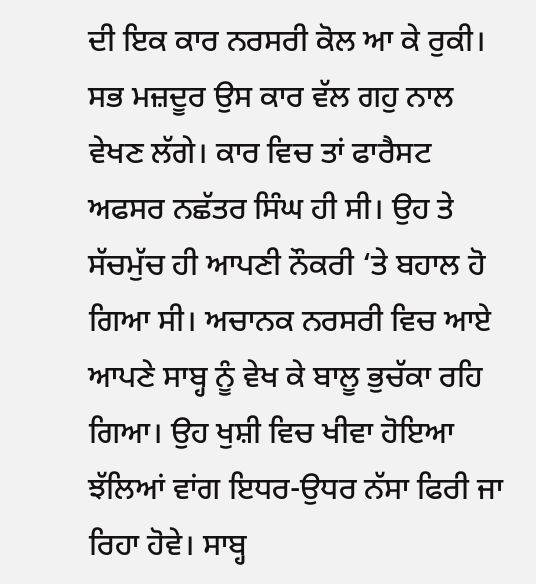ਦੀ ਇਕ ਕਾਰ ਨਰਸਰੀ ਕੋਲ ਆ ਕੇ ਰੁਕੀ। ਸਭ ਮਜ਼ਦੂਰ ਉਸ ਕਾਰ ਵੱਲ ਗਹੁ ਨਾਲ ਵੇਖਣ ਲੱਗੇ। ਕਾਰ ਵਿਚ ਤਾਂ ਫਾਰੈਸਟ ਅਫਸਰ ਨਛੱਤਰ ਸਿੰਘ ਹੀ ਸੀ। ਉਹ ਤੇ ਸੱਚਮੁੱਚ ਹੀ ਆਪਣੀ ਨੌਕਰੀ ‘ਤੇ ਬਹਾਲ ਹੋ ਗਿਆ ਸੀ। ਅਚਾਨਕ ਨਰਸਰੀ ਵਿਚ ਆਏ ਆਪਣੇ ਸਾਬ੍ਹ ਨੂੰ ਵੇਖ ਕੇ ਬਾਲੂ ਭੁਚੱਕਾ ਰਹਿ ਗਿਆ। ਉਹ ਖੁਸ਼ੀ ਵਿਚ ਖੀਵਾ ਹੋਇਆ ਝੱਲਿਆਂ ਵਾਂਗ ਇਧਰ-ਉਧਰ ਨੱਸਾ ਫਿਰੀ ਜਾ ਰਿਹਾ ਹੋਵੇ। ਸਾਬ੍ਹ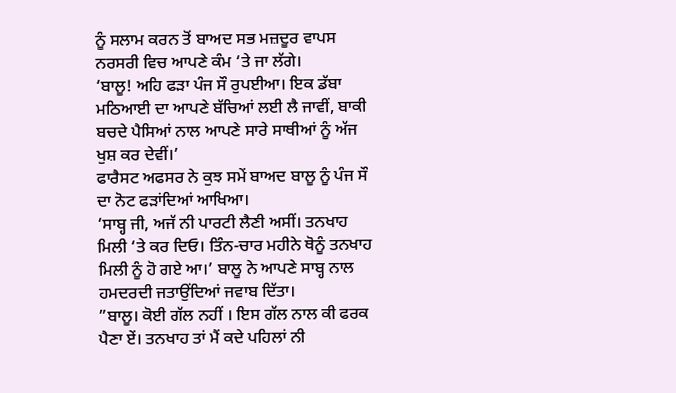ਨੂੰ ਸਲਾਮ ਕਰਨ ਤੋਂ ਬਾਅਦ ਸਭ ਮਜ਼ਦੂਰ ਵਾਪਸ ਨਰਸਰੀ ਵਿਚ ਆਪਣੇ ਕੰਮ ‘ਤੇ ਜਾ ਲੱਗੇ।
‘ਬਾਲੂ! ਅਹਿ ਫੜਾ ਪੰਜ ਸੌ ਰੁਪਈਆ। ਇਕ ਡੱਬਾ ਮਠਿਆਈ ਦਾ ਆਪਣੇ ਬੱਚਿਆਂ ਲਈ ਲੈ ਜਾਵੀਂ, ਬਾਕੀ ਬਚਦੇ ਪੈਸਿਆਂ ਨਾਲ ਆਪਣੇ ਸਾਰੇ ਸਾਥੀਆਂ ਨੂੰ ਅੱਜ ਖੁਸ਼ ਕਰ ਦੇਵੀਂ।’
ਫਾਰੈਸਟ ਅਫਸਰ ਨੇ ਕੁਝ ਸਮੇਂ ਬਾਅਦ ਬਾਲੂ ਨੂੰ ਪੰਜ ਸੌ ਦਾ ਨੋਟ ਫੜਾਂਦਿਆਂ ਆਖਿਆ।
‘ਸਾਬ੍ਹ ਜੀ, ਅਜੱ ਨੀ ਪਾਰਟੀ ਲੈਣੀ ਅਸੀਂ। ਤਨਖਾਹ ਮਿਲੀ ‘ਤੇ ਕਰ ਦਿਓ। ਤਿੰਨ-ਚਾਰ ਮਹੀਨੇ ਥੋਨੂੰ ਤਨਖਾਹ ਮਿਲੀ ਨੂੰ ਹੋ ਗਏ ਆ।’ ਬਾਲੂ ਨੇ ਆਪਣੇ ਸਾਬ੍ਹ ਨਾਲ ਹਮਦਰਦੀ ਜਤਾਉਂਦਿਆਂ ਜਵਾਬ ਦਿੱਤਾ।
”ਬਾਲੂ। ਕੋਈ ਗੱਲ ਨਹੀਂ । ਇਸ ਗੱਲ ਨਾਲ ਕੀ ਫਰਕ ਪੈਣਾ ਏਂ। ਤਨਖਾਹ ਤਾਂ ਮੈਂ ਕਦੇ ਪਹਿਲਾਂ ਨੀ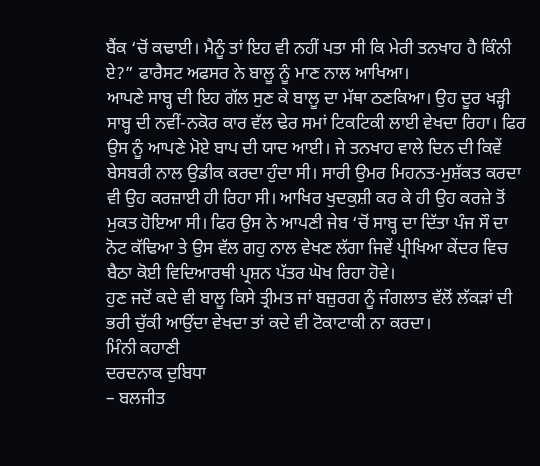ਬੈਂਕ ‘ਚੋਂ ਕਢਾਈ। ਮੈਨੂੰ ਤਾਂ ਇਹ ਵੀ ਨਹੀਂ ਪਤਾ ਸੀ ਕਿ ਮੇਰੀ ਤਨਖਾਹ ਹੈ ਕਿੰਨੀ ਏ?” ਫਾਰੈਸਟ ਅਫਸਰ ਨੇ ਬਾਲੂ ਨੂੰ ਮਾਣ ਨਾਲ ਆਖਿਆ।
ਆਪਣੇ ਸਾਬ੍ਹ ਦੀ ਇਹ ਗੱਲ ਸੁਣ ਕੇ ਬਾਲੂ ਦਾ ਮੱਥਾ ਠਣਕਿਆ। ਉਹ ਦੂਰ ਖੜ੍ਹੀ ਸਾਬ੍ਹ ਦੀ ਨਵੀਂ-ਨਕੋਰ ਕਾਰ ਵੱਲ ਢੇਰ ਸਮਾਂ ਟਿਕਟਿਕੀ ਲਾਈ ਵੇਖਦਾ ਰਿਹਾ। ਫਿਰ ਉਸ ਨੂੰ ਆਪਣੇ ਮੋਏ ਬਾਪ ਦੀ ਯਾਦ ਆਈ। ਜੇ ਤਨਖਾਹ ਵਾਲੇ ਦਿਨ ਦੀ ਕਿਵੇਂ ਬੇਸਬਰੀ ਨਾਲ ਉਡੀਕ ਕਰਦਾ ਹੁੰਦਾ ਸੀ। ਸਾਰੀ ਉਮਰ ਮਿਹਨਤ-ਮੁਸ਼ੱਕਤ ਕਰਦਾ ਵੀ ਉਹ ਕਰਜ਼ਾਈ ਹੀ ਰਿਹਾ ਸੀ। ਆਖਿਰ ਖੁਦਕੁਸ਼ੀ ਕਰ ਕੇ ਹੀ ਉਹ ਕਰਜ਼ੇ ਤੋਂ ਮੁਕਤ ਹੋਇਆ ਸੀ। ਫਿਰ ਉਸ ਨੇ ਆਪਣੀ ਜੇਬ ‘ਚੋਂ ਸਾਬ੍ਹ ਦਾ ਦਿੱਤਾ ਪੰਜ ਸੌ ਦਾ ਨੋਟ ਕੱਢਿਆ ਤੇ ਉਸ ਵੱਲ ਗਹੁ ਨਾਲ ਵੇਖਣ ਲੱਗਾ ਜਿਵੇਂ ਪ੍ਰੀਖਿਆ ਕੇਂਦਰ ਵਿਚ ਬੈਠਾ ਕੋਈ ਵਿਦਿਆਰਥੀ ਪ੍ਰਸ਼ਨ ਪੱਤਰ ਘੋਖ ਰਿਹਾ ਹੋਵੇ।
ਹੁਣ ਜਦੋਂ ਕਦੇ ਵੀ ਬਾਲੂ ਕਿਸੇ ਤ੍ਰੀਮਤ ਜਾਂ ਬਜ਼ੁਰਗ ਨੂੰ ਜੰਗਲਾਤ ਵੱਲੋਂ ਲੱਕੜਾਂ ਦੀ ਭਰੀ ਚੁੱਕੀ ਆਉਂਦਾ ਵੇਖਦਾ ਤਾਂ ਕਦੇ ਵੀ ਟੋਕਾਟਾਕੀ ਨਾ ਕਰਦਾ।
ਮਿੰਨੀ ਕਹਾਣੀ
ਦਰਦਨਾਕ ਦੁਬਿਧਾ
– ਬਲਜੀਤ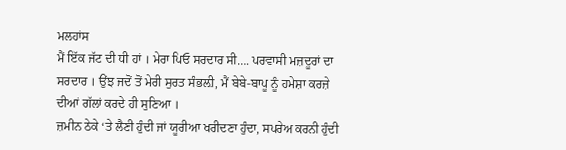ਮਲਹਾਂਸ
ਮੈਂ ਇੱਕ ਜੱਟ ਦੀ ਧੀ ਹਾਂ । ਮੇਰਾ ਪਿਓ ਸਰਦਾਰ ਸੀ…. ਪਰਵਾਸੀ ਮਜ਼ਦੂਰਾਂ ਦਾ ਸਰਦਾਰ । ਉਂਝ ਜਦੋਂ ਤੋਂ ਮੇਰੀ ਸੁਰਤ ਸੰਭਲ਼ੀ, ਮੈਂ ਬੇਬੇ-ਬਾਪੂ ਨੂੰ ਹਮੇਸ਼ਾ ਕਰਜ਼ੇ ਦੀਆਂ ਗੱਲਾਂ ਕਰਦੇ ਹੀ ਸੁਣਿਆ ।
ਜ਼ਮੀਨ ਠੇਕੇ ‘ਤੇ ਲੈਣੀ ਹੁੰਦੀ ਜਾਂ ਯੂਰੀਆ ਖਰੀਦਣਾ ਹੁੰਦਾ, ਸਪਰੇਅ ਕਰਨੀ ਹੁੰਦੀ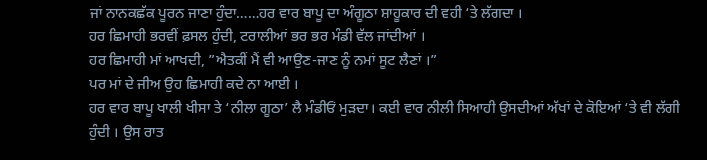ਜਾਂ ਨਾਨਕਛੱਕ ਪੂਰਨ ਜਾਣਾ ਹੁੰਦਾ……ਹਰ ਵਾਰ ਬਾਪੂ ਦਾ ਅੰਗੂਠਾ ਸ਼ਾਹੂਕਾਰ ਦੀ ਵਹੀ ‘ਤੇ ਲੱਗਦਾ ।
ਹਰ ਛਿਮਾਹੀ ਭਰਵੀਂ ਫ਼ਸਲ ਹੁੰਦੀ, ਟਰਾਲੀਆਂ ਭਰ ਭਰ ਮੰਡੀ ਵੱਲ ਜਾਂਦੀਆਂ ।
ਹਰ ਛਿਮਾਹੀ ਮਾਂ ਆਖਦੀ, ”ਐਤਕੀਂ ਮੈਂ ਵੀ ਆਉਣ-ਜਾਣ ਨੂੰ ਨਮਾਂ ਸੂਟ ਲੈਣਾਂ ।”
ਪਰ ਮਾਂ ਦੇ ਜੀਅ ਉਹ ਛਿਮਾਹੀ ਕਦੇ ਨਾ ਆਈ ।
ਹਰ ਵਾਰ ਬਾਪੂ ਖਾਲੀ ਖੀਸਾ ਤੇ ‘ਨੀਲਾ ਗੂਠਾ’ ਲੈ ਮੰਡੀਓਂ ਮੁੜਦਾ। ਕਈ ਵਾਰ ਨੀਲੀ ਸਿਆਹੀ ਉਸਦੀਆਂ ਅੱਖਾਂ ਦੇ ਕੋਇਆਂ ‘ਤੇ ਵੀ ਲੱਗੀ ਹੁੰਦੀ । ਉਸ ਰਾਤ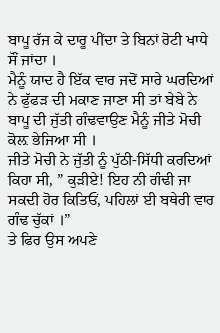ਬਾਪੂ ਰੱਜ ਕੇ ਦਾਰੂ ਪੀਂਦਾ ਤੇ ਬਿਨਾਂ ਰੋਟੀ ਖਾਧੇ ਸੌਂ ਜਾਂਦਾ ।
ਮੈਨੂੰ ਯਾਦ ਹੈ ਇੱਕ ਵਾਰ ਜਦੋਂ ਸਾਰੇ ਘਰਦਿਆਂ ਨੇ ਫੁੱਫੜ ਦੀ ਮਕਾਣ ਜਾਣਾ ਸੀ ਤਾਂ ਬੇਬੇ ਨੇ ਬਾਪੂ ਦੀ ਜੁੱਤੀ ਗੰਢਵਾਉਣ ਮੈਨੂੰ ਜੀਤੇ ਮੋਚੀ ਕੋਲ਼ ਭੇਜਿਆ ਸੀ ।
ਜੀਤੇ ਮੋਚੀ ਨੇ ਜੁੱਤੀ ਨੂੰ ਪੁੱਠੀ-ਸਿੱਧੀ ਕਰਦਿਆਂ ਕਿਹਾ ਸੀ, ” ਕੁੜੀਏ! ਇਹ ਨੀ ਗੰਢੀ ਜਾ ਸਕਦੀ ਹੋਰ ਕਿਤਿਓਂ, ਪਹਿਲਾਂ ਈ ਬਥੇਰੀ ਵਾਰ ਗੰਢ ਚੁੱਕਾਂ ।”
ਤੇ ਫਿਰ ਉਸ ਅਪਣੇ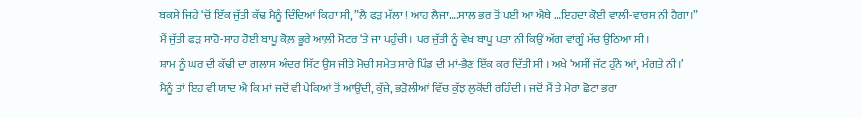ਬਕਸੇ ਜਿਹੇ ‘ਚੋਂ ਇੱਕ ਜੁੱਤੀ ਕੱਢ ਮੈਨੂੰ ਦਿੰਦਿਆਂ ਕਿਹਾ ਸੀ, ”ਲੈ ਫੜ ਮੱਲਾ ! ਆਹ ਲੈਜਾ….ਸਾਲ ਭਰ ਤੋਂ ਪਈ ਆ ਐਥੇ …ਇਹਦਾ ਕੋਈ ਵਾਲੀ-ਵਾਰਸ ਨੀ ਹੈਗਾ।”
ਮੈਂ ਜੁੱਤੀ ਫੜ ਸਾਹੋ-ਸਾਹ ਹੋਈ ਬਾਪੂ ਕੋਲ਼ ਭੂਰੇ ਆਲ਼ੀ ਮੋਟਰ ‘ਤੇ ਜਾ ਪਹੁੰਚੀ । ਪਰ ਜੁੱਤੀ ਨੂੰ ਵੇਖ ਬਾਪੂ ਪਤਾ ਨੀ ਕਿਉਂ ਅੱਗ ਵਾਂਗੂੰ ਮੱਚ ਉਠਿਆ ਸੀ।
ਸ਼ਾਮ ਨੂੰ ਘਰ ਦੀ ਕੱਢੀ ਦਾ ਗਲਾਸ ਅੰਦਰ ਸਿੱਟ ਉਸ ਜੀਤੇ ਮੋਚੀ ਸਮੇਤ ਸਾਰੇ ਪਿੰਡ ਦੀ ਮਾਂ-ਭੈਣ ਇੱਕ ਕਰ ਦਿੱਤੀ ਸੀ । ਅਖੇ ‘ਅਸੀਂ ਜੱਟ ਹੁੰਨੇ ਆਂ, ਮੰਗਤੇ ਨੀ।’
ਮੈਨੂੰ ਤਾਂ ਇਹ ਵੀ ਯਾਦ ਐ ਕਿ ਮਾਂ ਜਦੋਂ ਵੀ ਪੇਕਿਆਂ ਤੋਂ ਆਉਂਦੀ, ਕੁੱਜੇ, ਭੜੋਲੀਆਂ ਵਿੱਚ ਕੁੱਝ ਲੁਕੋਂਦੀ ਰਹਿੰਦੀ । ਜਦੋਂ ਮੈਂ ਤੇ ਮੇਰਾ ਛੋਟਾ ਭਰਾ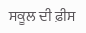ਸਕੂਲ ਦੀ ਫ਼ੀਸ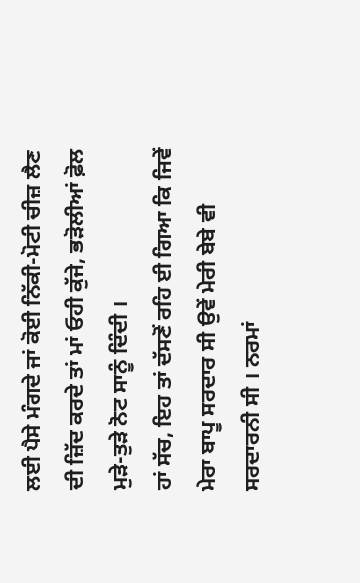ਲਈ ਪੈਸੇ ਮੰਗਦੇ ਜਾਂ ਕੋਈ ਨਿੱਕੀ-ਮੋਟੀ ਚੀਜ਼ ਲੈਣ ਦੀ ਜ਼ਿੱਦ ਕਰਦੇ ਤਾਂ ਮਾਂ ਓਹੀ ਕੁੱਜੇ, ਭੜੋਲੀਆਂ ਫ਼ੋਲ ਮੁੜੇ-ਤੁੜੇ ਨੋਟ ਸਾਨੂੰ ਦਿੰਦੀ ।
ਹਾਂ ਸੱਚ, ਇਹ ਤਾਂ ਦੱਸਣੋਂ ਰਹਿ ਈ ਗਿਆ ਕਿ ਜਿਵੇਂ ਮੇਰਾ ਬਾਪੂ ਸਰਦਾਰ ਸੀ ਉਵੇਂ ਮੇਰੀ ਬੇਬੇ ਵੀ ਸਰਦਾਰਨੀ ਸੀ । ਨਰਮਾਂ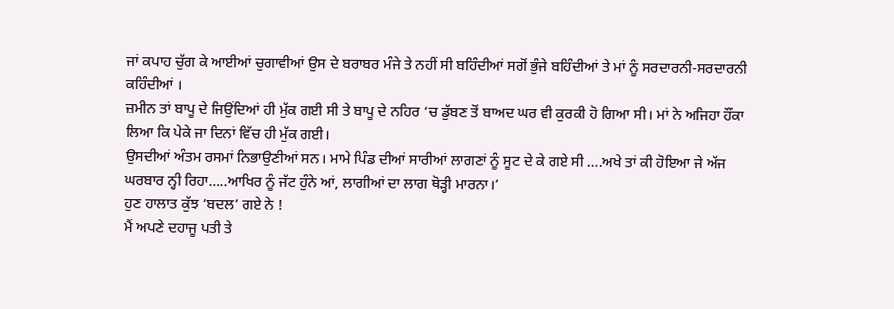ਜਾਂ ਕਪਾਹ ਚੁੱਗ ਕੇ ਆਈਆਂ ਚੁਗਾਵੀਆਂ ਉਸ ਦੇ ਬਰਾਬਰ ਮੰਜੇ ਤੇ ਨਹੀਂ ਸੀ ਬਹਿੰਦੀਆਂ ਸਗੋਂ ਭੁੰਜੇ ਬਹਿੰਦੀਆਂ ਤੇ ਮਾਂ ਨੂੰ ਸਰਦਾਰਨੀ-ਸਰਦਾਰਨੀ ਕਹਿੰਦੀਆਂ ।
ਜ਼ਮੀਨ ਤਾਂ ਬਾਪੂ ਦੇ ਜਿਉਂਦਿਆਂ ਹੀ ਮੁੱਕ ਗਈ ਸੀ ਤੇ ਬਾਪੂ ਦੇ ਨਹਿਰ ‘ਚ ਡੁੱਬਣ ਤੋਂ ਬਾਅਦ ਘਰ ਵੀ ਕੁਰਕੀ ਹੋ ਗਿਆ ਸੀ। ਮਾਂ ਨੇ ਅਜਿਹਾ ਹੌਂਕਾ ਲਿਆ ਕਿ ਪੇਕੇ ਜਾ ਦਿਨਾਂ ਵਿੱਚ ਹੀ ਮੁੱਕ ਗਈ।
ਉਸਦੀਆਂ ਅੰਤਮ ਰਸਮਾਂ ਨਿਭਾਉਣੀਆਂ ਸਨ। ਮਾਮੇ ਪਿੰਡ ਦੀਆਂ ਸਾਰੀਆਂ ਲਾਗਣਾਂ ਨੂੰ ਸੂਟ ਦੇ ਕੇ ਗਏ ਸੀ ….ਅਖੇ ਤਾਂ ਕੀ ਹੋਇਆ ਜੇ ਅੱਜ ਘਰਬਾਰ ਨ੍ਹੀ ਰਿਹਾ…..ਆਖਿਰ ਨੂੰ ਜੱਟ ਹੁੰਨੇ ਆਂ, ਲਾਗੀਆਂ ਦਾ ਲਾਗ ਥੋੜ੍ਹੀ ਮਾਰਨਾ।’
ਹੁਣ ਹਾਲਾਤ ਕੁੱਝ ‘ਬਦਲ’ ਗਏ ਨੇ !
ਮੈਂ ਅਪਣੇ ਦਹਾਜੂ ਪਤੀ ਤੇ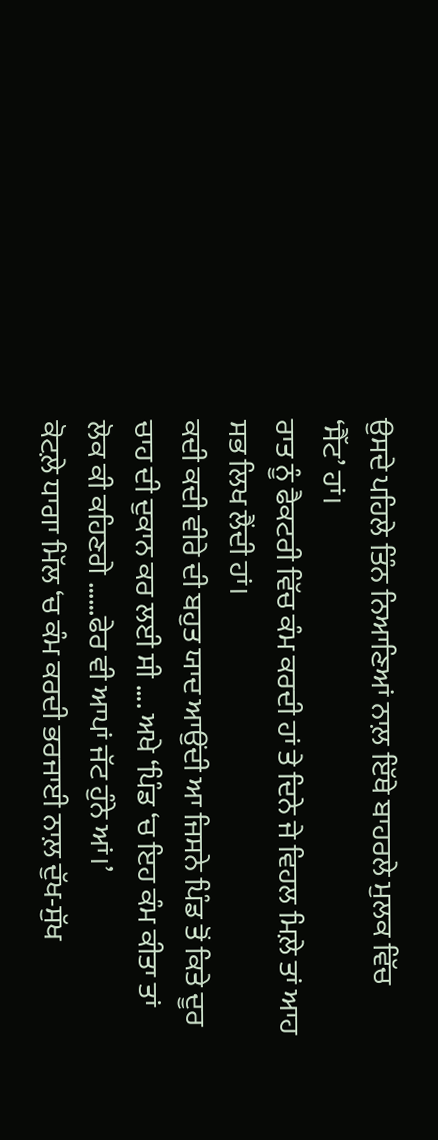ਉਸਦੇ ਪਹਿਲੇ ਤਿੰਨ ਨਿਆਣਿਆਂ ਨਾਲ਼ ਇੱਥੇ ਬਾਹਰਲੇ ਮੁਲਕ ਵਿੱਚ ‘ਸੈੱਟ’ ਹਾਂ।
ਰਾਤ ਨੂੰ ਫੈਕਟਰੀ ਵਿੱਚ ਕੰਮ ਕਰਦੀ ਹਾਂ ਤੇ ਦਿਨੇ ਜੇ ਵਿਹਲ ਮਿਲ਼ੇ ਤਾਂ ਆਹ ਸਭ ਲਿਖ ਲੈਂਦੀ ਹਾਂ।
ਕਦੀ ਕਦੀ ਵੀਰੇ ਦੀ ਬਹੁਤ ਯਾਦ ਆਉਂਦੀ ਆ ਜਿਸਨੇ ਪਿੰਡ ਤੋਂ ਕਿਤੇ ਦੂਰ ਚਾਹ ਦੀ ਦੁਕਾਨ ਕਰ ਲਈ ਸੀ …. ਅਖੇ ‘ਪਿੰਡ ‘ਚ ਇਹ ਕੰਮ ਕੀਤਾ ਤਾਂ ਲੋਕ ਕੀ ਕਹਿਣਗੇ ……ਫੇਰ ਵੀ ਆਪਾਂ ਜੱਟ ਹੁੰਨੇ ਆਂ।’
ਕੋਟਲ਼ੇ ਧਾਗਾ ਮਿੱਲ ‘ਚ ਕੰਮ ਕਰਦੀ ਭਰਜਾਈ ਨਾਲ਼ ਦੁੱਖ-ਸੁੱਖ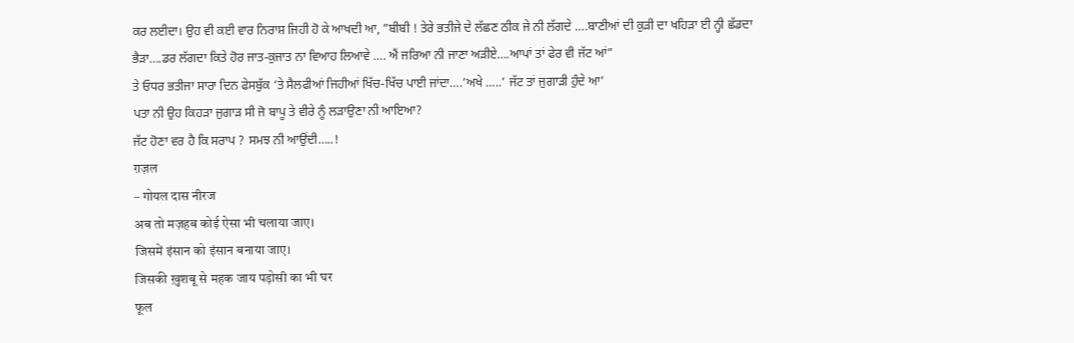ਕਰ ਲਈਦਾ। ਉਹ ਵੀ ਕਈ ਵਾਰ ਨਿਰਾਸ਼ ਜਿਹੀ ਹੋ ਕੇ ਆਖਦੀ ਆ, ”ਬੀਬੀ ! ਤੇਰੇ ਭਤੀਜੇ ਦੇ ਲੱਛਣ ਠੀਕ ਜੇ ਨੀ ਲੱਗਦੇ ….ਬਾਣੀਆਂ ਦੀ ਕੁੜੀ ਦਾ ਖਹਿੜਾ ਈ ਨ੍ਹੀ ਛੱਡਦਾ ਭੈੜਾ….ਡਰ ਲੱਗਦਾ ਕਿਤੇ ਹੋਰ ਜਾਤ-ਕੁਜਾਤ ਨਾ ਵਿਆਹ ਲਿਆਵੇ …. ਐਂ ਜਰਿਆ ਨੀ ਜਾਣਾ ਅੜੀਏ….ਆਪਾਂ ਤਾਂ ਫੇਰ ਵੀ ਜੱਟ ਆਂ”
ਤੇ ਓਧਰ ਭਤੀਜਾ ਸਾਰਾ ਦਿਨ ਫੇਸਬੁੱਕ ‘ਤੇ ਸੈਲਫੀਆਂ ਜਿਹੀਆਂ ਖਿੱਚ-ਖਿੱਚ ਪਾਈ ਜਾਂਦਾ….’ਅਖੇ …..’ ਜੱਟ ਤਾਂ ਜੁਗਾੜੀ ਹੁੰਦੇ ਆ’
ਪਤਾ ਨੀ ਉਹ ਕਿਹੜਾ ਜੁਗਾੜ ਸੀ ਜੋ ਬਾਪੂ ਤੇ ਵੀਰੇ ਨੂੰ ਲੜਾਉਣਾ ਨੀ ਆਇਆ?
ਜੱਟ ਹੋਣਾ ਵਰ ਹੈ ਕਿ ਸਰਾਪ ? ਸਮਝ ਨੀ ਆਉਂਦੀ…..!
ग़ज़ल
– गोयल दास नीरज
अब तो मज़हब कोई ऐसा भी चलाया जाए।
जिसमें इंसान को इंसान बनाया जाए।
जिसकी ख़ुशबू से महक जाय पड़ोसी का भी घर
फूल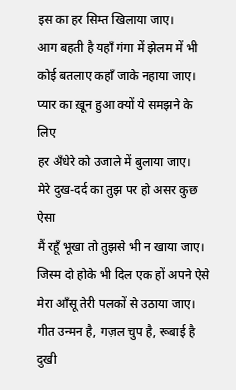इस का हर सिम्त खिलाया जाए।
आग बहती है यहाँ गंगा में झेलम में भी
कोई बतलाए कहाँ जाके नहाया जाए।
प्यार का ख़ून हुआ क्यों ये समझने के लिए
हर अँधेरे को उजाले में बुलाया जाए।
मेरे दुख-दर्द का तुझ पर हो असर कुछ ऐसा
मैं रहूँ भूखा तो तुझसे भी न खाया जाए।
जिस्म दो होके भी दिल एक हों अपने ऐसे
मेरा आँसू तेरी पलकों से उठाया जाए।
गीत उन्मन है, गज़ल चुप है, रूबाई है दुखी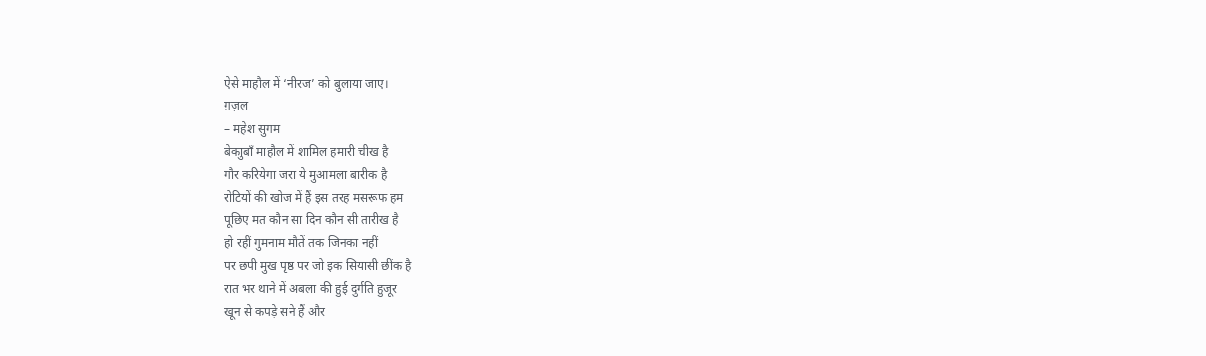ऐसे माहौल में ‘नीरज’ को बुलाया जाए।
ग़ज़ल
– महेश सुगम
बेकाुबाँ माहौल में शामिल हमारी चीख है
गौर करियेगा जरा ये मुआमला बारीक है
रोटियों की खोज में हैं इस तरह मसरूफ हम
पूछिए मत कौन सा दिन कौन सी तारीख है
हो रहीं गुमनाम मौतें तक जिनका नहीं
पर छपी मुख पृष्ठ पर जो इक सियासी छींक है
रात भर थाने में अबला की हुई दुर्गति हुजूर
खून से कपड़े सने हैं और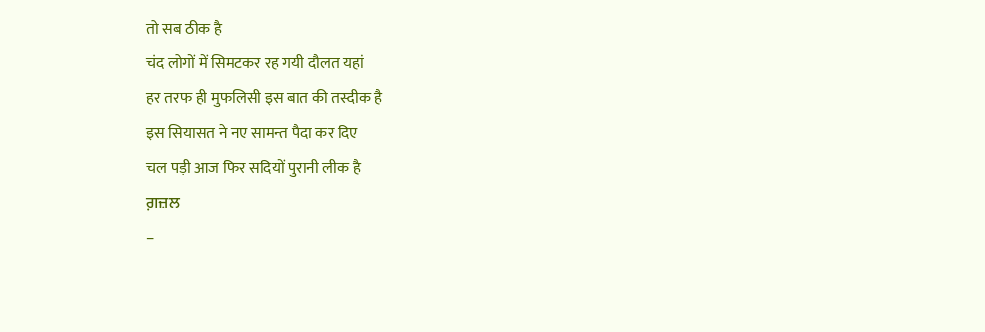तो सब ठीक है
चंद लोगों में सिमटकर रह गयी दौलत यहां
हर तरफ ही मुफलिसी इस बात की तस्दीक है
इस सियासत ने नए सामन्त पैदा कर दिए
चल पड़ी आज फिर सदियों पुरानी लीक है
ਗ਼ਜ਼ਲ
–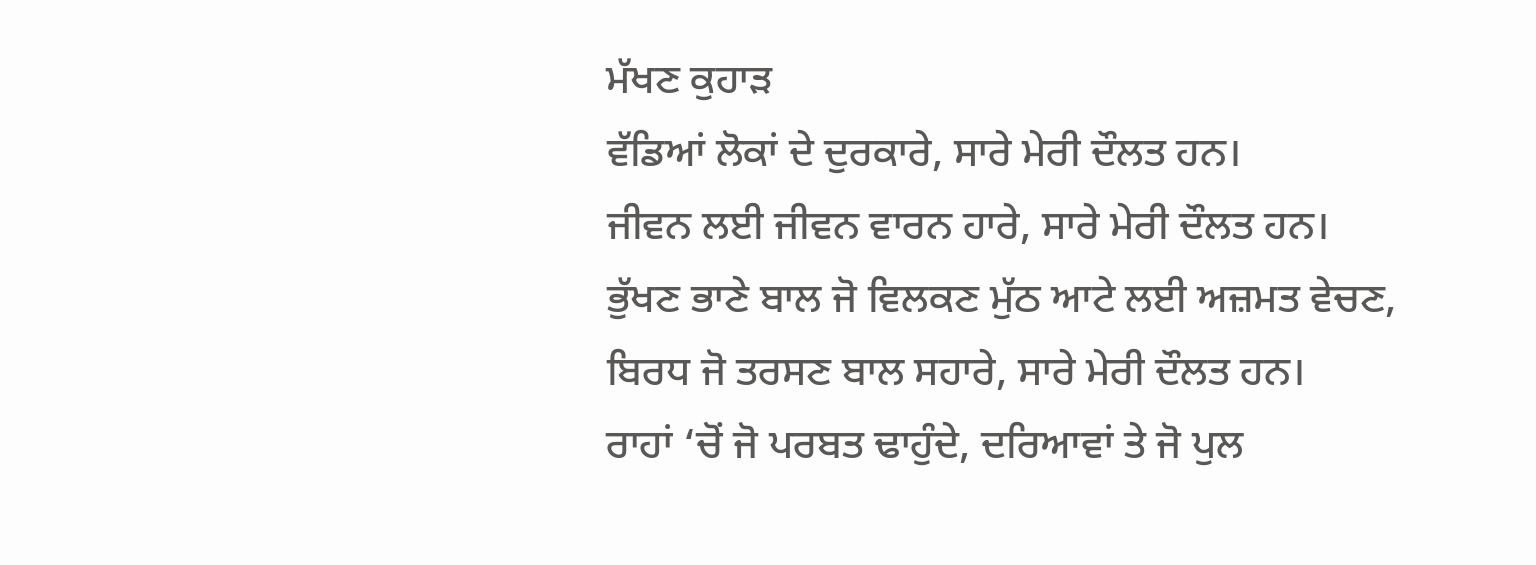ਮੱਖਣ ਕੁਹਾੜ
ਵੱਡਿਆਂ ਲੋਕਾਂ ਦੇ ਦੁਰਕਾਰੇ, ਸਾਰੇ ਮੇਰੀ ਦੌਲਤ ਹਨ।
ਜੀਵਨ ਲਈ ਜੀਵਨ ਵਾਰਨ ਹਾਰੇ, ਸਾਰੇ ਮੇਰੀ ਦੌਲਤ ਹਨ।
ਭੁੱਖਣ ਭਾਣੇ ਬਾਲ ਜੋ ਵਿਲਕਣ ਮੁੱਠ ਆਟੇ ਲਈ ਅਜ਼ਮਤ ਵੇਚਣ,
ਬਿਰਧ ਜੋ ਤਰਸਣ ਬਾਲ ਸਹਾਰੇ, ਸਾਰੇ ਮੇਰੀ ਦੌਲਤ ਹਨ।
ਰਾਹਾਂ ‘ਚੋਂ ਜੋ ਪਰਬਤ ਢਾਹੁੰਦੇ, ਦਰਿਆਵਾਂ ਤੇ ਜੋ ਪੁਲ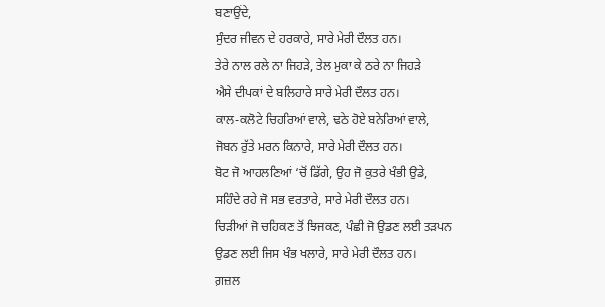ਬਣਾਉਂਦੇ,
ਸੁੰਦਰ ਜੀਵਨ ਦੇ ਹਰਕਾਰੇ, ਸਾਰੇ ਮੇਰੀ ਦੌਲਤ ਹਨ।
ਤੇਰੇ ਨਾਲ ਰਲੇ ਨਾ ਜਿਹੜੇ, ਤੇਲ ਮੁਕਾ ਕੇ ਠਰੇ ਨਾ ਜਿਹੜੇ
ਐਸੇ ਦੀਪਕਾਂ ਦੇ ਬਲਿਹਾਰੇ ਸਾਰੇ ਮੇਰੀ ਦੌਲਤ ਹਨ।
ਕਾਲ-ਕਲੋਟੇ ਚਿਹਰਿਆਂ ਵਾਲੇ, ਢਠੇ ਹੋਏ ਬਨੇਰਿਆਂ ਵਾਲੇ,
ਜੋਬਨ ਰੁੱਤੇ ਮਰਨ ਕਿਨਾਰੇ, ਸਾਰੇ ਮੇਰੀ ਦੌਲਤ ਹਨ।
ਬੋਟ ਜੋ ਆਹਲਣਿਆਂ ‘ਚੋਂ ਡਿੱਗੇ, ਉਹ ਜੋ ਕੁਤਰੇ ਖੰਭੀ ਉਡੇ,
ਸਹਿੰਦੇ ਰਹੇ ਜੋ ਸਭ ਵਰਤਾਰੇ, ਸਾਰੇ ਮੇਰੀ ਦੌਲਤ ਹਨ।
ਚਿੜੀਆਂ ਜੋ ਚਹਿਕਣ ਤੋਂ ਝਿਜਕਣ, ਪੰਛੀ ਜੋ ਉਡਣ ਲਈ ਤੜਪਨ
ਉਡਣ ਲਈ ਜਿਸ ਖੰਭ ਖਲਾਰੇ, ਸਾਰੇ ਮੇਰੀ ਦੌਲਤ ਹਨ।
ਗ਼ਜ਼ਲ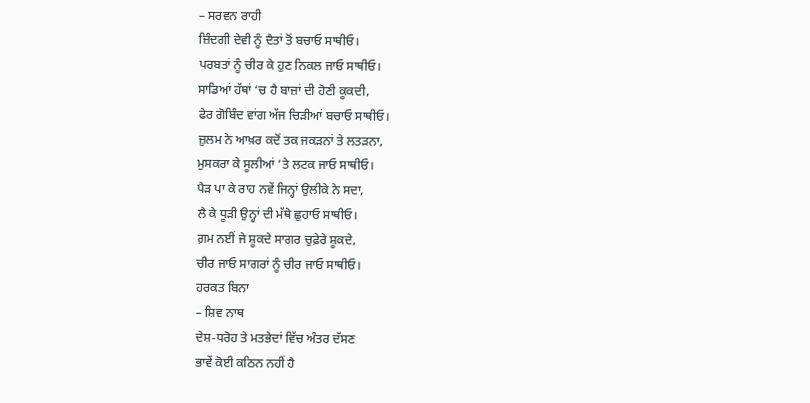– ਸਰਵਨ ਰਾਹੀ
ਜ਼ਿੰਦਗੀ ਦੇਵੀ ਨੂੰ ਦੈਤਾਂ ਤੋਂ ਬਚਾਓ ਸਾਥੀਓ।
ਪਰਬਤਾਂ ਨੂੰ ਚੀਰ ਕੇ ਹੁਣ ਨਿਕਲ ਜਾਓ ਸਾਥੀਓ।
ਸਾਡਿਆਂ ਹੱਥਾਂ ‘ਚ ਹੈ ਬਾਜ਼ਾਂ ਦੀ ਹੋਣੀ ਕੂਕਦੀ,
ਫੇਰ ਗੋਬਿੰਦ ਵਾਂਗ ਅੱਜ ਚਿੜੀਆਂ ਬਚਾਓ ਸਾਥੀਓ।
ਜ਼ੁਲਮ ਨੇ ਆਖ਼ਰ ਕਦੋਂ ਤਕ ਜਕੜਨਾਂ ਤੇ ਲਤੜਨਾ,
ਮੁਸਕਰਾ ਕੇ ਸੂਲੀਆਂ ‘ਤੇ ਲਟਕ ਜਾਓ ਸਾਥੀਓ।
ਪੈੜ ਪਾ ਕੇ ਰਾਹ ਨਵੇਂ ਜਿਨ੍ਹਾਂ ਉਲੀਕੇ ਨੇ ਸਦਾ,
ਲੈ ਕੇ ਧੂੜੀ ਉਨ੍ਹਾਂ ਦੀ ਮੱਥੇ ਛੁਹਾਓ ਸਾਥੀਓ।
ਗ਼ਮ ਨਈਂ ਜੇ ਸ਼ੂਕਦੇ ਸਾਗਰ ਚੁਫ਼ੇਰੇ ਸ਼ੂਕਦੇ,
ਚੀਰ ਜਾਓ ਸਾਗਰਾਂ ਨੂੰ ਚੀਰ ਜਾਓ ਸਾਥੀਓ।
ਹਰਕਤ ਬਿਨਾ
– ਸ਼ਿਵ ਨਾਥ
ਦੇਸ਼-ਧਰੋਹ ਤੇ ਮਤਭੇਦਾਂ ਵਿੱਚ ਅੰਤਰ ਦੱਸਣ
ਭਾਵੇਂ ਕੋਈ ਕਠਿਨ ਨਹੀਂ ਹੈ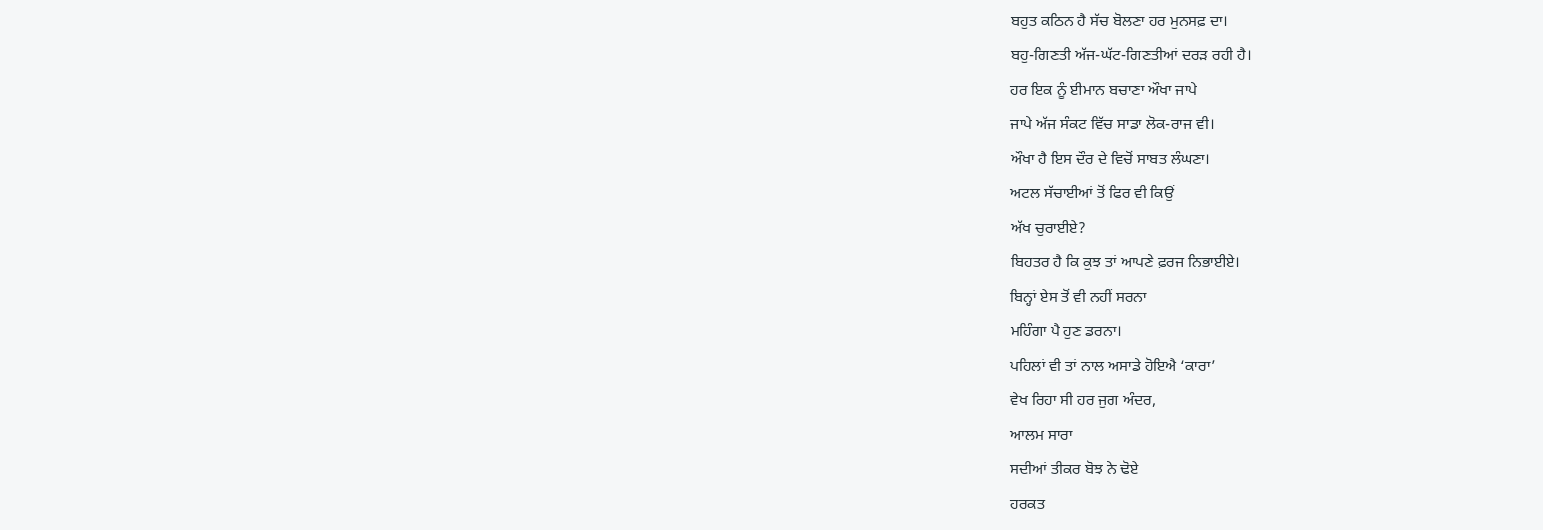ਬਹੁਤ ਕਠਿਨ ਹੈ ਸੱਚ ਬੋਲਣਾ ਹਰ ਮੁਨਸਫ਼ ਦਾ।
ਬਹੁ-ਗਿਣਤੀ ਅੱਜ-ਘੱਟ-ਗਿਣਤੀਆਂ ਦਰੜ ਰਹੀ ਹੈ।
ਹਰ ਇਕ ਨੂੰ ਈਮਾਨ ਬਚਾਣਾ ਔਖਾ ਜਾਪੇ
ਜਾਪੇ ਅੱਜ ਸੰਕਟ ਵਿੱਚ ਸਾਡਾ ਲੋਕ-ਰਾਜ ਵੀ।
ਔਖਾ ਹੈ ਇਸ ਦੌਰ ਦੇ ਵਿਚੋਂ ਸਾਬਤ ਲੰਘਣਾ।
ਅਟਲ ਸੱਚਾਈਆਂ ਤੋਂ ਫਿਰ ਵੀ ਕਿਉਂ
ਅੱਖ ਚੁਰਾਈਏ?
ਬਿਹਤਰ ਹੈ ਕਿ ਕੁਝ ਤਾਂ ਆਪਣੇ ਫ਼ਰਜ ਨਿਭਾਈਏ।
ਬਿਨ੍ਹਾਂ ਏਸ ਤੋਂ ਵੀ ਨਹੀਂ ਸਰਨਾ
ਮਹਿੰਗਾ ਪੈ ਹੁਣ ਡਰਨਾ।
ਪਹਿਲਾਂ ਵੀ ਤਾਂ ਨਾਲ ਅਸਾਡੇ ਹੋਇਐ ‘ਕਾਰਾ’
ਵੇਖ ਰਿਹਾ ਸੀ ਹਰ ਜੁਗ ਅੰਦਰ,
ਆਲਮ ਸਾਰਾ
ਸਦੀਆਂ ਤੀਕਰ ਬੋਝ ਨੇ ਢੋਏ
ਹਰਕਤ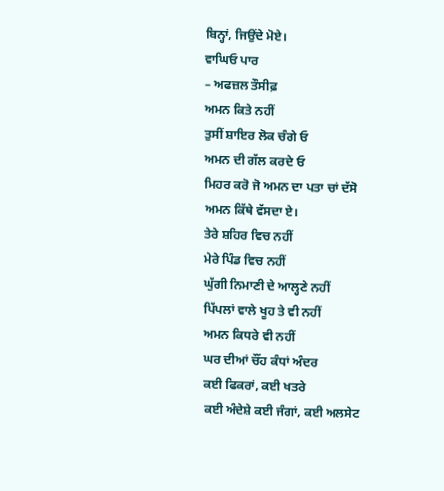ਬਿਨ੍ਹਾਂ, ਜਿਉਂਦੇ ਮੋਏ।
ਵਾਘਿਓ ਪਾਰ
– ਅਫਜ਼ਲ ਤੌਸੀਫ਼
ਅਮਨ ਕਿਤੇ ਨਹੀਂ
ਤੁਸੀਂ ਸ਼ਾਇਰ ਲੋਕ ਚੰਗੇ ਓ
ਅਮਨ ਦੀ ਗੱਲ ਕਰਦੇ ਓ
ਮਿਹਰ ਕਰੋ ਜੋ ਅਮਨ ਦਾ ਪਤਾ ਚਾਂ ਦੱਸੋ
ਅਮਨ ਕਿੱਥੇ ਵੱਸਦਾ ਏ।
ਤੇਰੇ ਸ਼ਹਿਰ ਵਿਚ ਨਹੀਂ
ਮੇਰੇ ਪਿੰਡ ਵਿਚ ਨਹੀਂ
ਘੁੱਗੀ ਨਿਮਾਣੀ ਦੇ ਆਲ੍ਹਣੇ ਨਹੀਂ
ਪਿੱਪਲਾਂ ਵਾਲੇ ਖੂਹ ਤੇ ਵੀ ਨਹੀਂ
ਅਮਨ ਕਿਧਰੇ ਵੀ ਨਹੀਂ
ਘਰ ਦੀਆਂ ਚੌਂਹ ਕੰਧਾਂ ਅੰਦਰ
ਕਈ ਫਿਕਰਾਂ, ਕਈ ਖਤਰੇ
ਕਈ ਅੰਦੇਸ਼ੇ ਕਈ ਜੰਗਾਂ, ਕਈ ਅਲਸੇਟ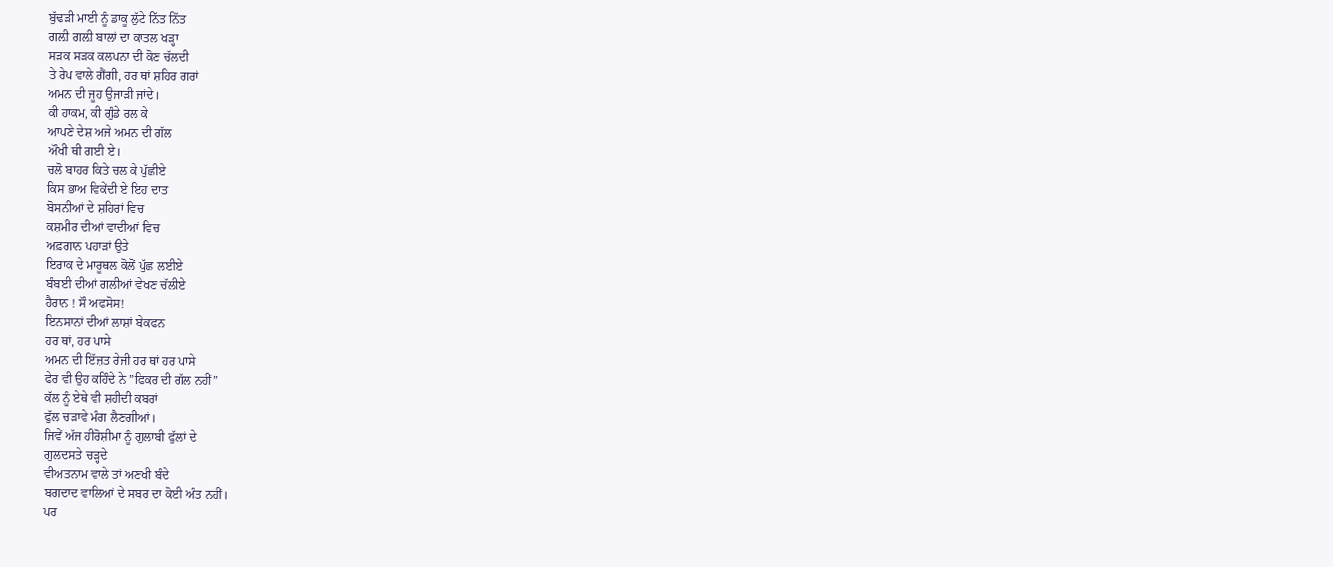ਬੁੱਢੜੀ ਮਾਈ ਨੂੰ ਡਾਕੂ ਲੁੱਟੇ ਨਿੱਤ ਨਿੱਤ
ਗਲ਼ੀ ਗਲ਼ੀ ਬਾਲਾਂ ਦਾ ਕਾਤਲ ਖੜ੍ਹਾ
ਸੜਕ ਸੜਕ ਕਲਪਨਾ ਦੀ ਕੋਣ ਚੱਲਦੀ
ਤੇ ਰੇਪ ਵਾਲੇ ਗੈਂਗੀ, ਹਰ ਥਾਂ ਸ਼ਹਿਰ ਗਰਾਂ
ਅਮਨ ਦੀ ਜੂਹ ਉਜਾੜੀ ਜਾਂਦੇ।
ਕੀ ਹਾਕਮ, ਕੀ ਗੁੰਡੇ ਰਲ ਕੇ
ਆਪਣੇ ਦੇਸ਼ ਅਜੇ ਅਮਨ ਦੀ ਗੱਲ
ਔਖੀ ਥੀ ਗਈ ਏ।
ਚਲੋ ਬਾਹਰ ਕਿਤੇ ਚਲ ਕੇ ਪੁੱਛੀਏ
ਕਿਸ ਭਾਅ ਵਿਕੇਂਦੀ ਏ ਇਹ ਦਾਤ
ਬੋਸਨੀਆਂ ਦੇ ਸ਼ਹਿਰਾਂ ਵਿਚ
ਕਸ਼ਮੀਰ ਦੀਆਂ ਵਾਦੀਆਂ ਵਿਚ
ਅਫ਼ਗਾਨ ਪਹਾੜਾਂ ਉਤੇ
ਇਰਾਕ ਦੇ ਮਾਰੂਥਲ ਕੋਲੋਂ ਪੁੱਛ ਲਈਏ
ਬੰਬਈ ਦੀਆਂ ਗਲੀਆਂ ਵੇਖਣ ਚੱਲੀਏ
ਹੈਰਾਨ ! ਸੌ ਅਫਸੋਸ!
ਇਨਸਾਨਾਂ ਦੀਆਂ ਲਾਸ਼ਾਂ ਬੇਕਫਨ
ਹਰ ਥਾਂ, ਹਰ ਪਾਸੇ
ਅਮਨ ਦੀ ਇੱਜ਼ਤ ਰੇਜੀ ਹਰ ਥਾਂ ਹਰ ਪਾਸੇ
ਫੇਰ ਵੀ ਉਹ ਕਹਿੰਦੇ ਨੇ ”ਫਿਕਰ ਦੀ ਗੱਲ ਨਹੀਂ”
ਕੱਲ ਨੂੰ ਏਥੇ ਵੀ ਸ਼ਹੀਦੀ ਕਬਰਾਂ
ਫੁੱਲ ਚੜਾਵੇ ਮੰਗ ਲੈਣਗੀਆਂ।
ਜਿਵੇਂ ਅੱਜ ਹੀਰੋਸ਼ੀਮਾ ਨੂੰ ਗੁਲਾਬੀ ਫੁੱਲਾਂ ਦੇ
ਗੁਲਦਸਤੇ ਚੜ੍ਹਦੇ
ਵੀਅਤਨਾਮ ਵਾਲੇ ਤਾਂ ਅਣਖੀ ਬੰਦੇ
ਬਗਦਾਦ ਵਾਲਿਆਂ ਦੇ ਸਬਰ ਦਾ ਕੋਈ ਅੰਤ ਨਹੀਂ।
ਪਰ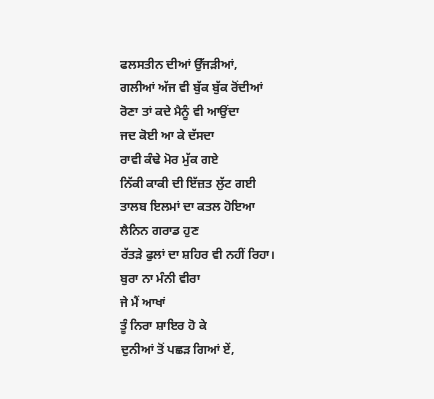ਫਲਸਤੀਨ ਦੀਆਂ ਉੱਜੜੀਆਂ,
ਗਲੀਆਂ ਅੱਜ ਵੀ ਬੁੱਕ ਬੁੱਕ ਰੋਂਦੀਆਂ
ਰੋਣਾ ਤਾਂ ਕਦੇ ਮੈਨੂੰ ਵੀ ਆਉਂਦਾ
ਜਦ ਕੋਈ ਆ ਕੇ ਦੱਸਦਾ
ਰਾਵੀ ਕੰਢੇ ਮੋਰ ਮੁੱਕ ਗਏ
ਨਿੱਕੀ ਕਾਕੀ ਦੀ ਇੱਜ਼ਤ ਲੁੱਟ ਗਈ
ਤਾਲਬ ਇਲਮਾਂ ਦਾ ਕਤਲ ਹੋਇਆ
ਲੈਨਿਨ ਗਰਾਡ ਹੁਣ
ਰੱਤੜੇ ਫੁਲਾਂ ਦਾ ਸ਼ਹਿਰ ਵੀ ਨਹੀਂ ਰਿਹਾ।
ਬੁਰਾ ਨਾ ਮੰਨੀ ਵੀਰਾ
ਜੇ ਮੈਂ ਆਖਾਂ
ਤੂੰ ਨਿਰਾ ਸ਼ਾਇਰ ਹੋ ਕੇ
ਦੁਨੀਆਂ ਤੋਂ ਪਛੜ ਗਿਆਂ ਏਂ,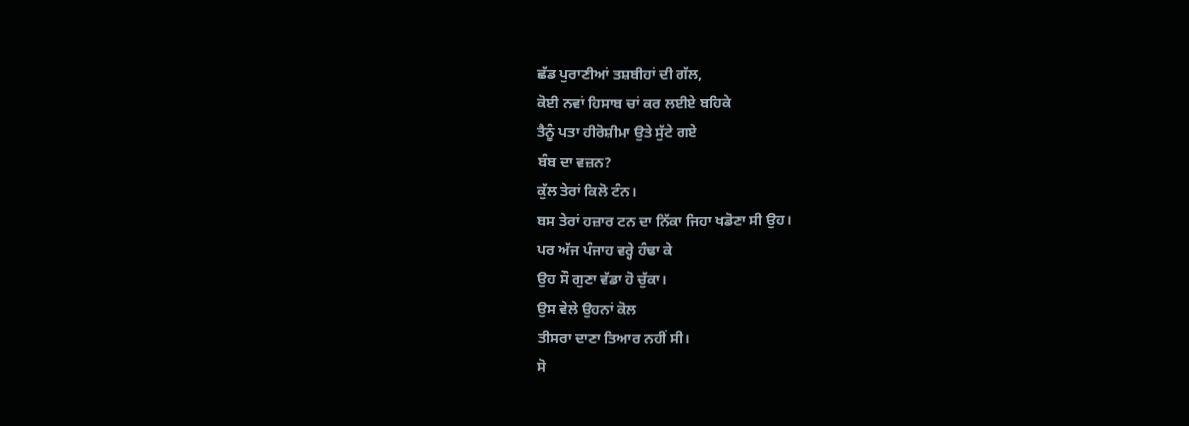ਛੱਡ ਪੁਰਾਣੀਆਂ ਤਸ਼ਬੀਹਾਂ ਦੀ ਗੱਲ,
ਕੋਈ ਨਵਾਂ ਹਿਸਾਬ ਚਾਂ ਕਰ ਲਈਏ ਬਹਿਕੇ
ਤੈਨੂੰ ਪਤਾ ਹੀਰੋਸ਼ੀਮਾ ਉਤੇ ਸੁੱਟੇ ਗਏ
ਬੰਬ ਦਾ ਵਜ਼ਨ?
ਕੁੱਲ ਤੇਰਾਂ ਕਿਲੋ ਟੰਨ।
ਬਸ ਤੇਰਾਂ ਹਜ਼ਾਰ ਟਨ ਦਾ ਨਿੱਕਾ ਜਿਹਾ ਖਡੋਣਾ ਸੀ ਉਹ।
ਪਰ ਅੱਜ ਪੰਜਾਹ ਵਰ੍ਹੇ ਹੰਢਾ ਕੇ
ਉਹ ਸੌ ਗੁਣਾ ਵੱਡਾ ਹੋ ਚੁੱਕਾ।
ਉਸ ਵੇਲੇ ਉਹਨਾਂ ਕੋਲ
ਤੀਸਰਾ ਦਾਣਾ ਤਿਆਰ ਨਹੀਂ ਸੀ।
ਸੋ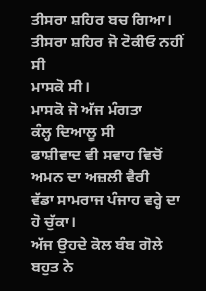ਤੀਸਰਾ ਸ਼ਹਿਰ ਬਚ ਗਿਆ।
ਤੀਸਰਾ ਸ਼ਹਿਰ ਜੋ ਟੋਕੀਓ ਨਹੀਂ ਸੀ
ਮਾਸਕੋ ਸੀ।
ਮਾਸਕੋ ਜੋ ਅੱਜ ਮੰਗਤਾ
ਕੰਲ੍ਹ ਦਿਆਲੂ ਸੀ
ਫਾਸ਼ੀਵਾਦ ਵੀ ਸਵਾਹ ਵਿਚੋਂ ਅਮਨ ਦਾ ਅਜ਼ਲੀ ਵੈਰੀ
ਵੱਡਾ ਸਾਮਰਾਜ ਪੰਜਾਹ ਵਰ੍ਹੇ ਦਾ ਹੋ ਚੁੱਕਾ।
ਅੱਜ ਉਹਦੇ ਕੋਲ ਬੰਬ ਗੋਲੇ ਬਹੁਤ ਨੇ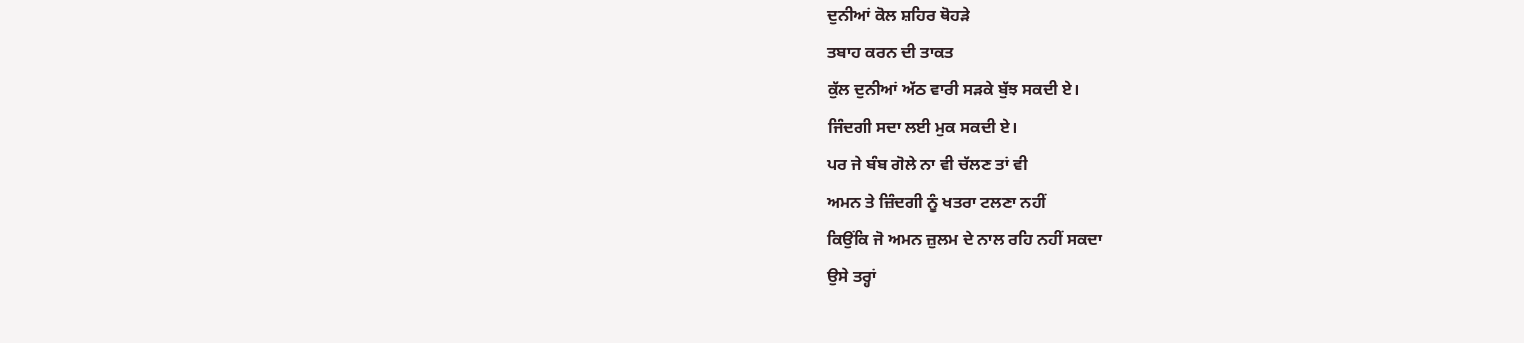ਦੁਨੀਆਂ ਕੋਲ ਸ਼ਹਿਰ ਥੋਹੜੇ
ਤਬਾਹ ਕਰਨ ਦੀ ਤਾਕਤ
ਕੁੱਲ ਦੁਨੀਆਂ ਅੱਠ ਵਾਰੀ ਸੜਕੇ ਬੁੱਝ ਸਕਦੀ ਏ।
ਜਿੰਦਗੀ ਸਦਾ ਲਈ ਮੁਕ ਸਕਦੀ ਏ।
ਪਰ ਜੇ ਬੰਬ ਗੋਲੇ ਨਾ ਵੀ ਚੱਲਣ ਤਾਂ ਵੀ
ਅਮਨ ਤੇ ਜ਼ਿੰਦਗੀ ਨੂੰ ਖਤਰਾ ਟਲਣਾ ਨਹੀਂ
ਕਿਉਂਕਿ ਜੋ ਅਮਨ ਜ਼ੁਲਮ ਦੇ ਨਾਲ ਰਹਿ ਨਹੀਂ ਸਕਦਾ
ਉਸੇ ਤਰ੍ਹਾਂ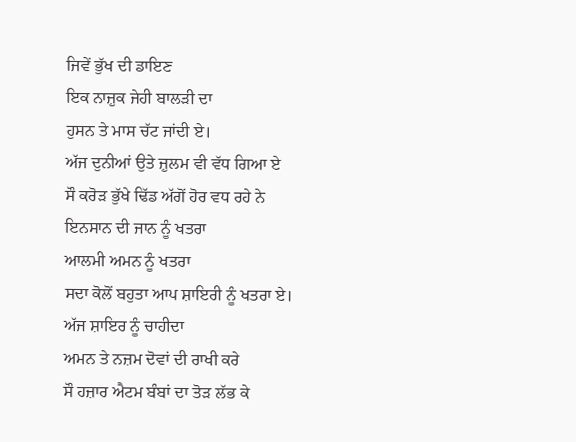ਜਿਵੇਂ ਭੁੱਖ ਦੀ ਡਾਇਣ
ਇਕ ਨਾਜ਼ੁਕ ਜੇਹੀ ਬਾਲੜੀ ਦਾ
ਹੁਸਨ ਤੇ ਮਾਸ ਚੱਟ ਜਾਂਦੀ ਏ।
ਅੱਜ ਦੁਨੀਆਂ ਉਤੇ ਜ਼ੁਲਮ ਵੀ ਵੱਧ ਗਿਆ ਏ
ਸੌ ਕਰੋੜ ਭੁੱਖੇ ਢਿੱਡ ਅੱਗੋਂ ਹੋਰ ਵਧ ਰਹੇ ਨੇ
ਇਨਸਾਨ ਦੀ ਜਾਨ ਨੂੰ ਖਤਰਾ
ਆਲਮੀ ਅਮਨ ਨੂੰ ਖਤਰਾ
ਸਦਾ ਕੋਲੋਂ ਬਹੁਤਾ ਆਪ ਸ਼ਾਇਰੀ ਨੂੰ ਖਤਰਾ ਏ।
ਅੱਜ ਸ਼ਾਇਰ ਨੂੰ ਚਾਹੀਦਾ
ਅਮਨ ਤੇ ਨਜ਼ਮ ਦੋਵਾਂ ਦੀ ਰਾਖੀ ਕਰੇ
ਸੌ ਹਜ਼ਾਰ ਐਟਮ ਬੰਬਾਂ ਦਾ ਤੋੜ ਲੱਭ ਕੇ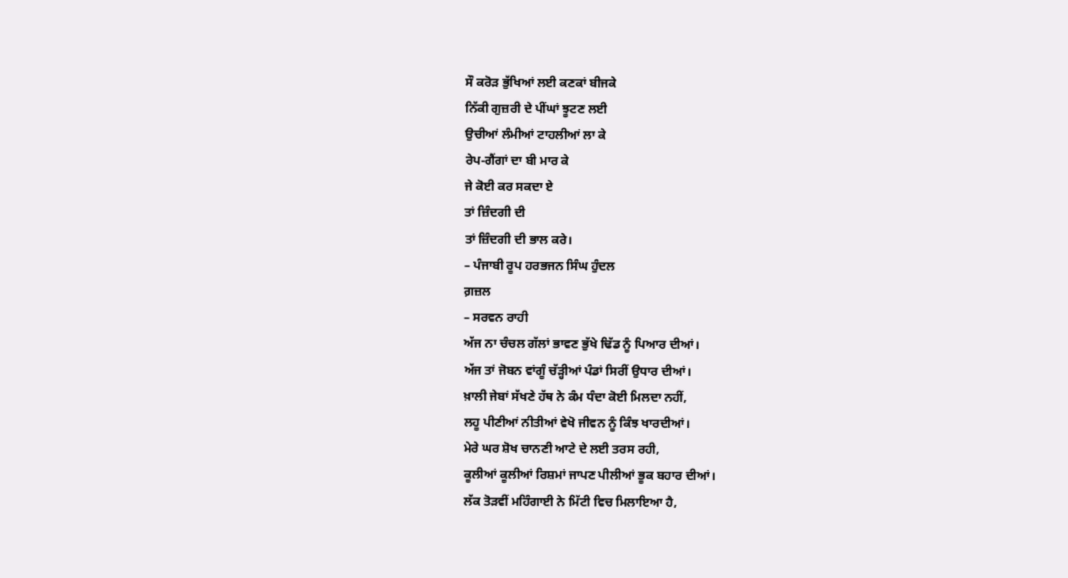ਸੌ ਕਰੋੜ ਭੁੱਖਿਆਂ ਲਈ ਕਣਕਾਂ ਬੀਜਕੇ
ਨਿੱਕੀ ਗੁਜ਼ਰੀ ਦੇ ਪੀਂਘਾਂ ਝੂਟਣ ਲਈ
ਉਚੀਆਂ ਲੰਮੀਆਂ ਟਾਹਲੀਆਂ ਲਾ ਕੇ
ਰੇਪ-ਗੈਂਗਾਂ ਦਾ ਬੀ ਮਾਰ ਕੇ
ਜੇ ਕੋਈ ਕਰ ਸਕਦਾ ਏ
ਤਾਂ ਜ਼ਿੰਦਗੀ ਦੀ
ਤਾਂ ਜ਼ਿੰਦਗੀ ਦੀ ਭਾਲ ਕਰੇ।
– ਪੰਜਾਬੀ ਰੂਪ ਹਰਭਜਨ ਸਿੰਘ ਹੁੰਦਲ
ਗ਼ਜ਼ਲ
– ਸਰਵਨ ਰਾਹੀ
ਅੱਜ ਨਾ ਚੰਚਲ ਗੱਲਾਂ ਭਾਵਣ ਭੁੱਖੇ ਢਿੱਡ ਨੂੰ ਪਿਆਰ ਦੀਆਂ।
ਅੱਜ ਤਾਂ ਜੋਬਨ ਵਾਂਗੂੰ ਚੱੜ੍ਹੀਆਂ ਪੰਡਾਂ ਸਿਰੀਂ ਉਧਾਰ ਦੀਆਂ।
ਖ਼ਾਲੀ ਜੇਬਾਂ ਸੱਖਣੇ ਹੱਥ ਨੇ ਕੰਮ ਧੰਦਾ ਕੋਈ ਮਿਲਦਾ ਨਹੀਂ,
ਲਹੂ ਪੀਣੀਆਂ ਨੀਤੀਆਂ ਵੇਖੋ ਜੀਵਨ ਨੂੰ ਕਿੰਝ ਖਾਰਦੀਆਂ।
ਮੇਰੇ ਘਰ ਸ਼ੋਖ ਚਾਨਣੀ ਆਟੇ ਦੇ ਲਈ ਤਰਸ ਰਹੀ,
ਕੂਲੀਆਂ ਕੂਲੀਆਂ ਰਿਸ਼ਮਾਂ ਜਾਪਣ ਪੀਲੀਆਂ ਭੂਕ ਬਹਾਰ ਦੀਆਂ।
ਲੱਕ ਤੋੜਵੀਂ ਮਹਿੰਗਾਈ ਨੇ ਮਿੱਟੀ ਵਿਚ ਮਿਲਾਇਆ ਹੈ,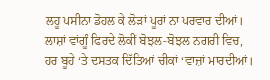ਲਹੂ ਪਸੀਨਾ ਡੋਹਲ ਕੇ ਲੋੜਾਂ ਪੂਰਾਂ ਨਾ ਪਰਵਾਰ ਦੀਆਂ।
ਲਾਸ਼ਾਂ ਵਾਂਗੂੰ ਫਿਰਦੇ ਲੋਕੀਂ ਬੋਝਲ-ਬੋਝਲ ਨਗਰੀ ਵਿਚ,
ਹਰ ਬੂਹੇ ‘ਤੇ ਦਸਤਕ ਦਿੱਤਿਆਂ ਚੀਕਾਂ ‘ਵਾਜ਼ਾਂ ਮਾਰਦੀਆਂ।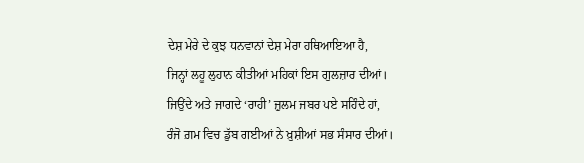ਦੇਸ਼ ਮੇਰੇ ਦੇ ਕੁਝ ਧਨਵਾਨਾਂ ਦੇਸ਼ ਮੇਰਾ ਹਥਿਆਇਆ ਹੈ,
ਜਿਨ੍ਹਾਂ ਲਹੂ ਲੁਹਾਨ ਕੀਤੀਆਂ ਮਹਿਕਾਂ ਇਸ ਗੁਲਜ਼ਾਰ ਦੀਆਂ।
ਜਿਉਂਦੇ ਅਤੇ ਜਾਗਦੇ ‘ਰਾਹੀ’ ਜ਼ੁਲਮ ਜਬਰ ਪਏ ਸਹਿੰਦੇ ਹਾਂ,
ਰੰਜੋ ਗ਼ਮ ਵਿਚ ਡੁੱਬ ਗਈਆਂ ਨੇ ਖ਼ੁਸ਼ੀਆਂ ਸਭ ਸੰਸਾਰ ਦੀਆਂ।